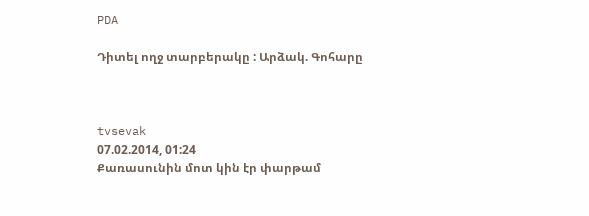PDA

Դիտել ողջ տարբերակը : Արձակ. Գոհարը



tvsevak
07.02.2014, 01:24
Քառասունին մոտ կին էր փարթամ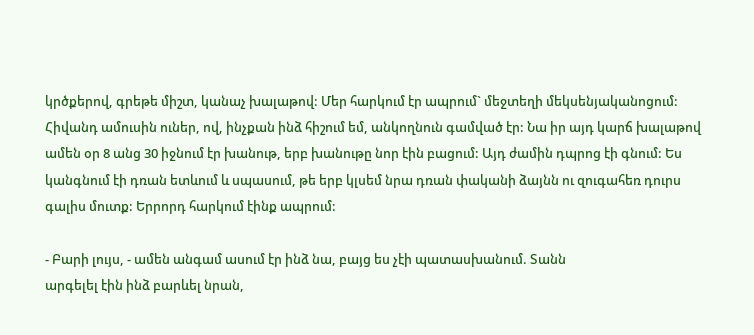կրծքերով, գրեթե միշտ, կանաչ խալաթով: Մեր հարկում էր ապրում` մեջտեղի մեկսենյականոցում: Հիվանդ ամուսին ուներ, ով, ինչքան ինձ հիշում եմ, անկողնուն գամված էր: Նա իր այդ կարճ խալաթով ամեն օր 8 անց 30 իջնում էր խանութ, երբ խանութը նոր էին բացում: Այդ ժամին դպրոց էի գնում: Ես կանգնում էի դռան ետևում և սպասում, թե երբ կլսեմ նրա դռան փականի ձայնն ու զուգահեռ դուրս գալիս մուտք: Երրորդ հարկում էինք ապրում:

- Բարի լույս, - ամեն անգամ ասում էր ինձ նա, բայց ես չէի պատասխանում. Տանն
արգելել էին ինձ բարևել նրան,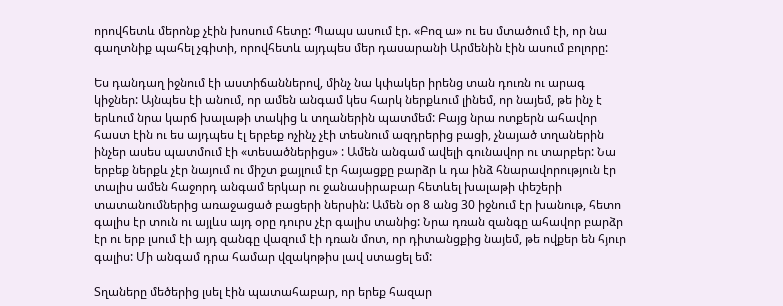որովհետև մերոնք չէին խոսում հետը: Պապս ասում էր. «Բոզ ա» ու ես մտածում էի, որ նա գաղտնիք պահել չգիտի, որովհետև այդպես մեր դասարանի Արմենին էին ասում բոլորը:

Ես դանդաղ իջնում էի աստիճաններով, մինչ նա կփակեր իրենց տան դուռն ու արագ կիջներ: Այնպես էի անում, որ ամեն անգամ կես հարկ ներքևում լինեմ, որ նայեմ, թե ինչ է երևում նրա կարճ խալաթի տակից և տղաներին պատմեմ: Բայց նրա ոտքերն ահավոր հաստ էին ու ես այդպես էլ երբեք ոչինչ չէի տեսնում ազդրերից բացի, չնայած տղաներին ինչեր ասես պատմում էի «տեսածներիցս» : Ամեն անգամ ավելի գունավոր ու տարբեր: Նա երբեք ներքև չէր նայում ու միշտ քայլում էր հայացքը բարձր և դա ինձ հնարավորություն էր տալիս ամեն հաջորդ անգամ երկար ու ջանասիրաբար հետևել խալաթի փեշերի տատանումներից առաջացած բացերի ներսին: Ամեն օր 8 անց 30 իջնում էր խանութ, հետո գալիս էր տուն ու այլևս այդ օրը դուրս չէր գալիս տանից: Նրա դռան զանգը ահավոր բարձր էր ու երբ լսում էի այդ զանգը վազում էի դռան մոտ, որ դիտանցքից նայեմ, թե ովքեր են հյուր գալիս: Մի անգամ դրա համար վզակոթիս լավ ստացել եմ:

Տղաները մեծերից լսել էին պատահաբար, որ երեք հազար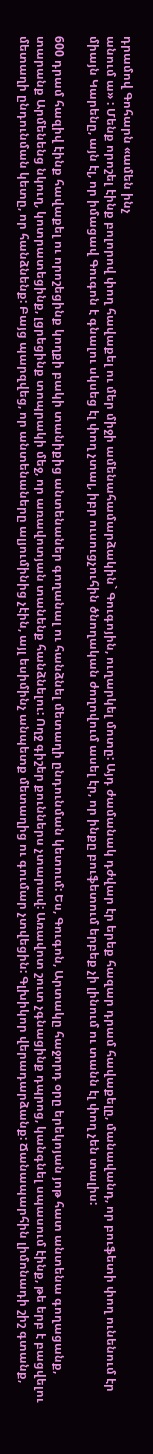դրամով Գոհարն «ամեն ինչ
անում ա» : Մենք որոշել էինք բոլորով փող հավաքել ու մեր միջի ամենահամարձակին` Գուգոյին, ուղարկել մոտը: Այդ ժամանակ դժվար էր երեք հազար դրամ հավաքելը, մանավանդ, որ բուֆետի փող ունենում էր միայն Կարենը, այն էլ, որ իմացավ Գուգոն է գնալու սկսեց էլ փող չտալ, իբր ուսուցչուհին ծնողական ժողովում ասել էր, որ ինքը բուֆետում երբեք չի լինում ու տանն էլ փող չեն տալիս:

600 դրամ հազիվ էինք հավաքել ու որոշեցինք կողքի բակի տանիքից անտենաներ գողանալ ու հանձնել մետաղի ընդունման կետում: Ես, Գուգոն, Արտակը հաջորդ օրը երեկոյան յոթ հատ անտենա գողացանք, տարանք Արմենենց նկուղ, կոտրատեցինք, լցրեցինք տոպրակի մեջ, որ առավոտյան տանենք հանձնելու: Ողջ գիշեր քուններս չտարավ: Առավոտ շուտ չգնացինք դպրոց, կանգնել սպասում էինք, թե երբ է բացվելու մետաղի ընդունման կետը, որ հանձնենք: Բայց պարզվեց, որ անտենաները ալյումինից չէին, այլ եսիմինչ անպետք մետաղից ու գումար չտվեցին: Գլխիկոր վերադարձանք: Ճանապարհին լիմոնադի շիշ գտանք,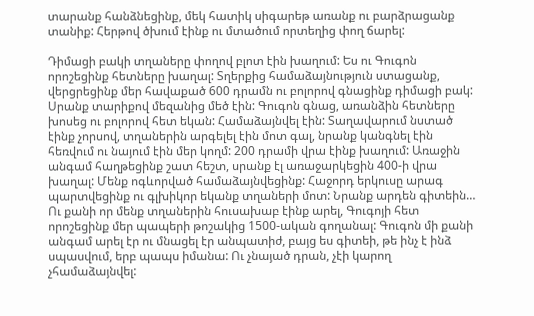տարանք հանձնեցինք, մեկ հատիկ սիգարեթ առանք ու բարձրացանք տանիք: Հերթով ծխում էինք ու մտածում որտեղից փող ճարել:

Դիմացի բակի տղաները փողով բլոտ էին խաղում: Ես ու Գուգոն որոշեցինք հետները խաղալ: Տղերքից համաձայնություն ստացանք, վերցրեցինք մեր հավաքած 600 դրամն ու բոլորով գնացինք դիմացի բակ: Սրանք տարիքով մեզանից մեծ էին: Գուգոն գնաց, առանձին հետները խոսեց ու բոլորով հետ եկան: Համաձայնվել էին: Տաղավարում նստած էինք չորսով, տղաներին արգելել էին մոտ գալ, նրանք կանգնել էին հեռվում ու նայում էին մեր կողմ: 200 դրամի վրա էինք խաղում: Առաջին անգամ հաղթեցինք շատ հեշտ, սրանք էլ առաջարկեցին 400-ի վրա խաղալ: Մենք ոգևորված համաձայնվեցինք: Հաջորդ երկուսը արագ պարտվեցինք ու գլխիկոր եկանք տղաների մոտ: Նրանք արդեն գիտեին… Ու քանի որ մենք տղաներին հուսախաբ էինք արել, Գուգոյի հետ որոշեցինք մեր պապերի թոշակից 1500-ական գողանալ: Գուգոն մի քանի անգամ արել էր ու մնացել էր անպատիժ, բայց ես գիտեի, թե ինչ է ինձ սպասվում, երբ պապս իմանա: Ու չնայած դրան, չէի կարող չհամաձայնվել: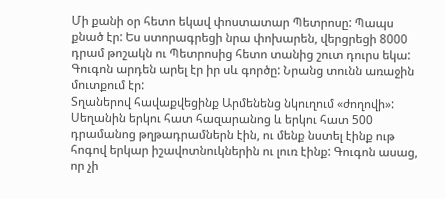Մի քանի օր հետո եկավ փոստատար Պետրոսը: Պապս քնած էր: Ես ստորագրեցի նրա փոխարեն, վերցրեցի 8000 դրամ թոշակն ու Պետրոսից հետո տանից շուտ դուրս եկա: Գուգոն արդեն արել էր իր սև գործը: Նրանց տունն առաջին մուտքում էր:
Տղաներով հավաքվեցինք Արմենենց նկուղում «ժողովի»: Սեղանին երկու հատ հազարանոց և երկու հատ 500 դրամանոց թղթադրամներն էին, ու մենք նստել էինք ութ հոգով երկար իշավոտնուկներին ու լուռ էինք: Գուգոն ասաց, որ չի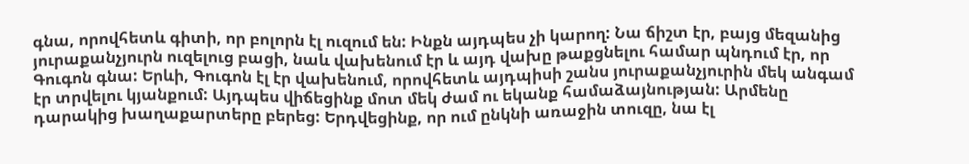գնա, որովհետև գիտի, որ բոլորն էլ ուզում են: Ինքն այդպես չի կարող: Նա ճիշտ էր, բայց մեզանից յուրաքանչյուրն ուզելուց բացի, նաև վախենում էր և այդ վախը թաքցնելու համար պնդում էր, որ Գուգոն գնա: Երևի, Գուգոն էլ էր վախենում, որովհետև այդպիսի շանս յուրաքանչյուրին մեկ անգամ էր տրվելու կյանքում: Այդպես վիճեցինք մոտ մեկ ժամ ու եկանք համաձայնության: Արմենը դարակից խաղաքարտերը բերեց: Երդվեցինք, որ ում ընկնի առաջին տուզը, նա էլ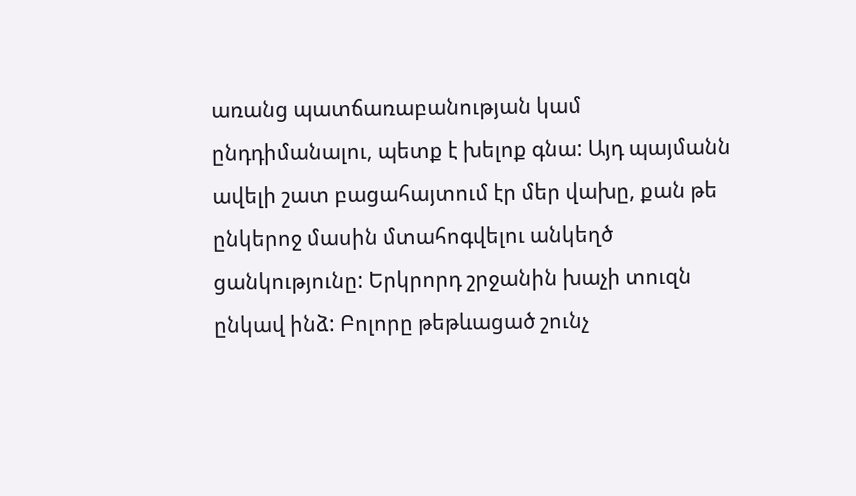առանց պատճառաբանության կամ ընդդիմանալու, պետք է խելոք գնա: Այդ պայմանն ավելի շատ բացահայտում էր մեր վախը, քան թե ընկերոջ մասին մտահոգվելու անկեղծ ցանկությունը: Երկրորդ շրջանին խաչի տուզն ընկավ ինձ: Բոլորը թեթևացած շունչ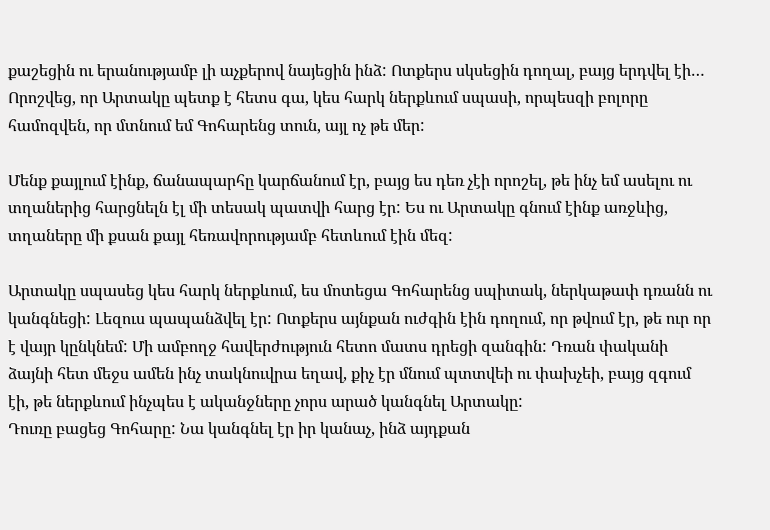քաշեցին ու երանությամբ լի աչքերով նայեցին ինձ: Ոտքերս սկսեցին դողալ, բայց երդվել էի… Որոշվեց, որ Արտակը պետք է հետս գա, կես հարկ ներքևում սպասի, որպեսզի բոլորը համոզվեն, որ մտնում եմ Գոհարենց տուն, այլ ոչ թե մեր:

Մենք քայլում էինք, ճանապարհը կարճանում էր, բայց ես դեռ չէի որոշել, թե ինչ եմ ասելու ու տղաներից հարցնելն էլ մի տեսակ պատվի հարց էր: Ես ու Արտակը գնում էինք առջևից, տղաները մի քսան քայլ հեռավորությամբ հետևում էին մեզ:

Արտակը սպասեց կես հարկ ներքևում, ես մոտեցա Գոհարենց սպիտակ, ներկաթափ դռանն ու կանգնեցի: Լեզուս պապանձվել էր: Ոտքերս այնքան ուժգին էին դողում, որ թվում էր, թե ուր որ է վայր կընկնեմ: Մի ամբողջ հավերժություն հետո մատս դրեցի զանգին: Դռան փականի ձայնի հետ մեջս ամեն ինչ տակնուվրա եղավ, քիչ էր մնում պտտվեի ու փախչեի, բայց զգում էի, թե ներքևում ինչպես է ականջները չորս արած կանգնել Արտակը:
Դուռը բացեց Գոհարը: Նա կանգնել էր իր կանաչ, ինձ այդքան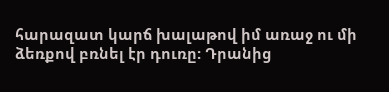հարազատ կարճ խալաթով իմ առաջ ու մի ձեռքով բռնել էր դուռը: Դրանից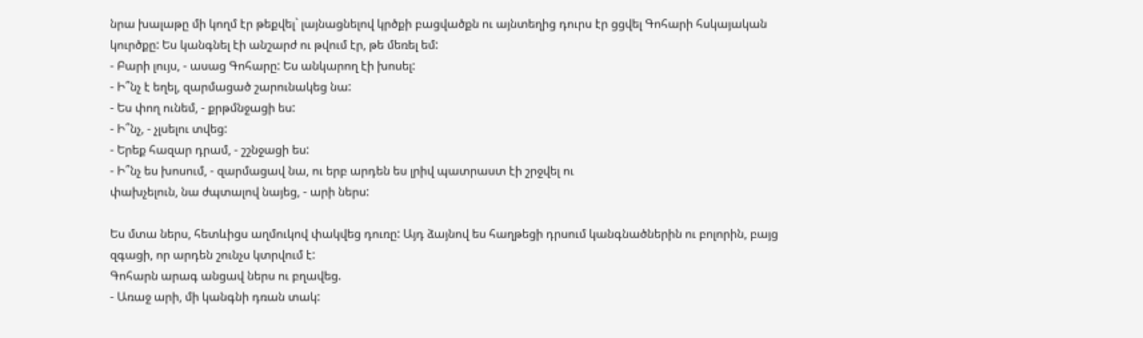նրա խալաթը մի կողմ էր թեքվել` լայնացնելով կրծքի բացվածքն ու այնտեղից դուրս էր ցցվել Գոհարի հսկայական կուրծքը: Ես կանգնել էի անշարժ ու թվում էր, թե մեռել եմ:
- Բարի լույս, - ասաց Գոհարը: Ես անկարող էի խոսել:
- Ի՞նչ է եղել, զարմացած շարունակեց նա:
- Ես փող ունեմ, - քրթմնջացի ես:
- Ի՞նչ, - չլսելու տվեց:
- Երեք հազար դրամ, - շշնջացի ես:
- Ի՞նչ ես խոսում, - զարմացավ նա, ու երբ արդեն ես լրիվ պատրաստ էի շրջվել ու
փախչելուն, նա ժպտալով նայեց, - արի ներս:

Ես մտա ներս, հետևիցս աղմուկով փակվեց դուռը: Այդ ձայնով ես հաղթեցի դրսում կանգնածներին ու բոլորին, բայց զգացի, որ արդեն շունչս կտրվում է:
Գոհարն արագ անցավ ներս ու բղավեց.
- Առաջ արի, մի կանգնի դռան տակ: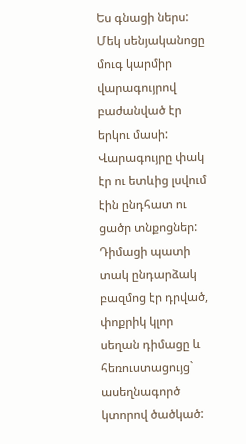Ես գնացի ներս: Մեկ սենյականոցը մուգ կարմիր վարագույրով բաժանված էր երկու մասի: Վարագույրը փակ էր ու ետևից լսվում էին ընդհատ ու ցածր տնքոցներ: Դիմացի պատի տակ ընդարձակ բազմոց էր դրված, փոքրիկ կլոր սեղան դիմացը և հեռուստացույց` ասեղնագործ կտորով ծածկած: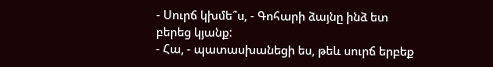- Սուրճ կխմե՞ս, - Գոհարի ձայնը ինձ ետ բերեց կյանք:
- Հա, - պատասխանեցի ես, թեև սուրճ երբեք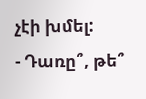չէի խմել:
- Դառը՞, թե՞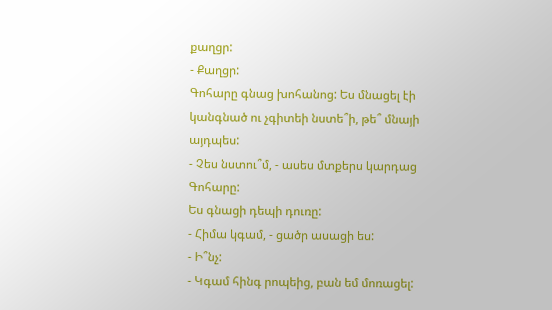քաղցր:
- Քաղցր:
Գոհարը գնաց խոհանոց: Ես մնացել էի կանգնած ու չգիտեի նստե՞ի, թե՞ մնայի այդպես:
- Չես նստու՞մ, - ասես մտքերս կարդաց Գոհարը:
Ես գնացի դեպի դուռը:
- Հիմա կգամ, - ցածր ասացի ես:
- Ի՞նչ:
- Կգամ հինգ րոպեից, բան եմ մոռացել: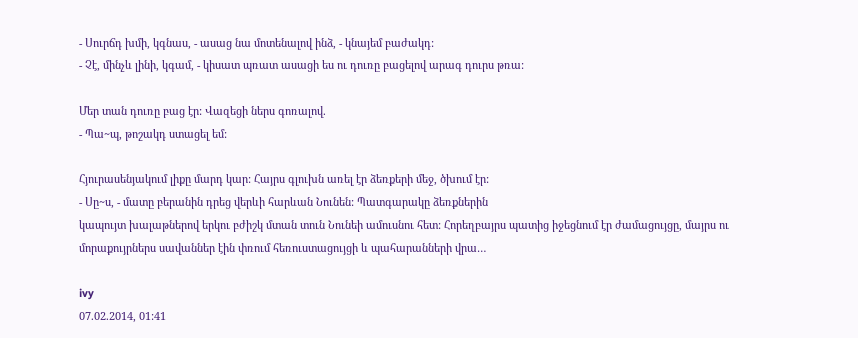- Սուրճդ խմի, կգնաս, - ասաց նա մոտենալով ինձ, - կնայեմ բաժակդ:
- Չէ, մինչև լինի, կգամ, - կիսատ պռատ ասացի ես ու դուռը բացելով արագ դուրս թռա:

Մեր տան դուռը բաց էր: Վազեցի ներս գոռալով.
- Պա~պ, թոշակդ ստացել եմ:

Հյուրասենյակում լիքը մարդ կար: Հայրս գլուխն առել էր ձեռքերի մեջ, ծխում էր:
- Սը~ս, - մատը բերանին դրեց վերևի հարևան Նունեն: Պատգարակը ձեռքներին
կապույտ խալաթներով երկու բժիշկ մտան տուն Նունեի ամուսնու հետ: Հորեղբայրս պատից իջեցնում էր ժամացույցը, մայրս ու մորաքույրներս սավաններ էին փռում հեռուստացույցի և պահարանների վրա…

ivy
07.02.2014, 01:41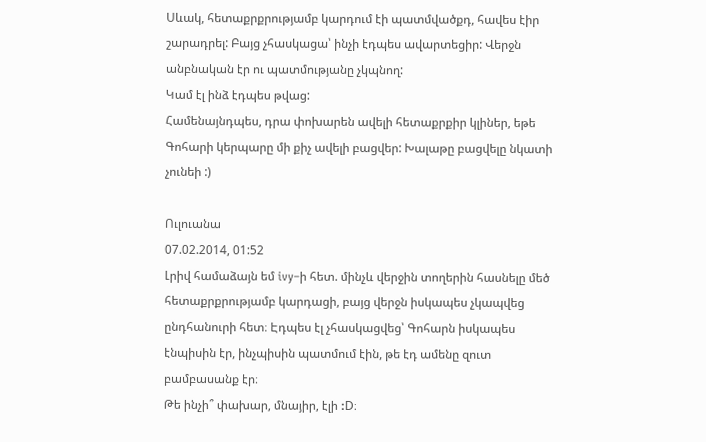Սևակ, հետաքրքրությամբ կարդում էի պատմվածքդ, հավես էիր շարադրել: Բայց չհասկացա՝ ինչի էդպես ավարտեցիր: Վերջն անբնական էր ու պատմությանը չկպնող:
Կամ էլ ինձ էդպես թվաց:
Համենայնդպես, դրա փոխարեն ավելի հետաքրքիր կլիներ, եթե Գոհարի կերպարը մի քիչ ավելի բացվեր: Խալաթը բացվելը նկատի չունեի :)

Ուլուանա
07.02.2014, 01:52
Լրիվ համաձայն եմ ivy–ի հետ. մինչև վերջին տողերին հասնելը մեծ հետաքրքրությամբ կարդացի, բայց վերջն իսկապես չկապվեց ընդհանուրի հետ։ Էդպես էլ չհասկացվեց՝ Գոհարն իսկապես էնպիսին էր, ինչպիսին պատմում էին, թե էդ ամենը զուտ բամբասանք էր։
Թե ինչի՞ փախար, մնայիր, էլի :D։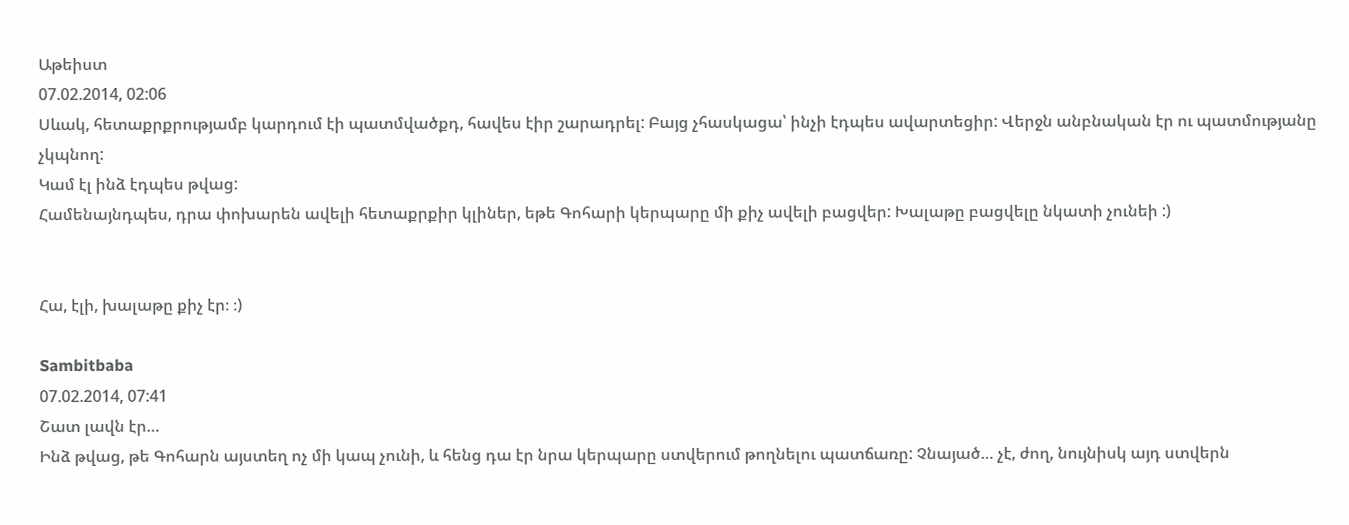Աթեիստ
07.02.2014, 02:06
Սևակ, հետաքրքրությամբ կարդում էի պատմվածքդ, հավես էիր շարադրել: Բայց չհասկացա՝ ինչի էդպես ավարտեցիր: Վերջն անբնական էր ու պատմությանը չկպնող:
Կամ էլ ինձ էդպես թվաց:
Համենայնդպես, դրա փոխարեն ավելի հետաքրքիր կլիներ, եթե Գոհարի կերպարը մի քիչ ավելի բացվեր: Խալաթը բացվելը նկատի չունեի :)


Հա, էլի, խալաթը քիչ էր։ ։)

Sambitbaba
07.02.2014, 07:41
Շատ լավն էր…
Ինձ թվաց, թե Գոհարն այստեղ ոչ մի կապ չունի, և հենց դա էր նրա կերպարը ստվերում թողնելու պատճառը: Չնայած… չէ, ժող, նույնիսկ այդ ստվերն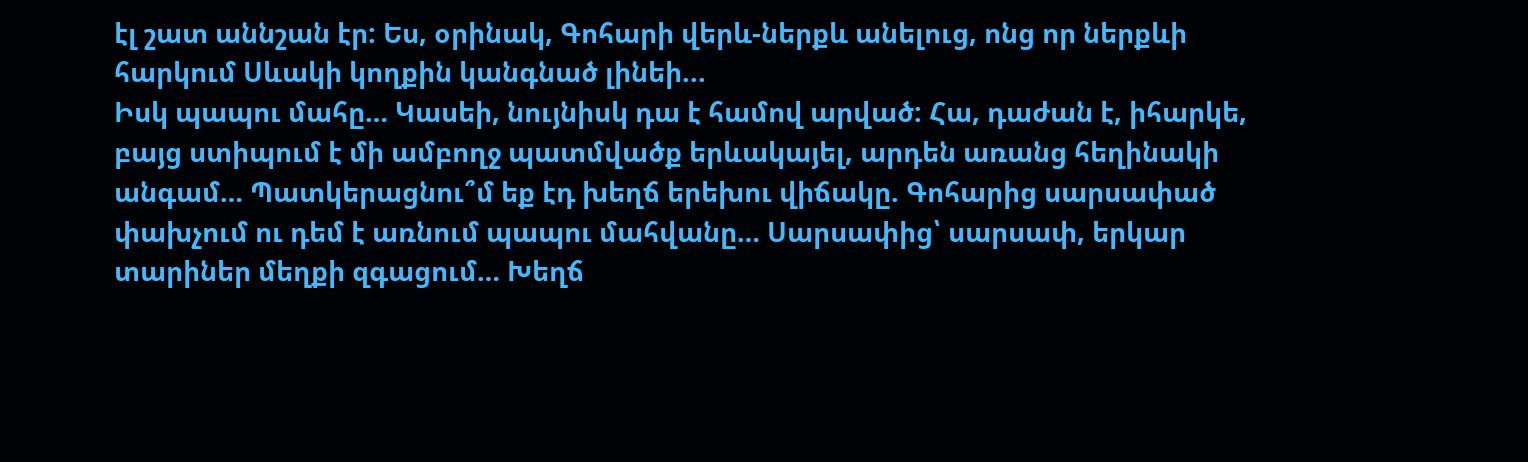էլ շատ աննշան էր: Ես, օրինակ, Գոհարի վերև-ներքև անելուց, ոնց որ ներքևի հարկում Սևակի կողքին կանգնած լինեի...
Իսկ պապու մահը… Կասեի, նույնիսկ դա է համով արված: Հա, դաժան է, իհարկե, բայց ստիպում է մի ամբողջ պատմվածք երևակայել, արդեն առանց հեղինակի անգամ… Պատկերացնու՞մ եք էդ խեղճ երեխու վիճակը. Գոհարից սարսափած փախչում ու դեմ է առնում պապու մահվանը… Սարսափից՝ սարսափ, երկար տարիներ մեղքի զգացում… Խեղճ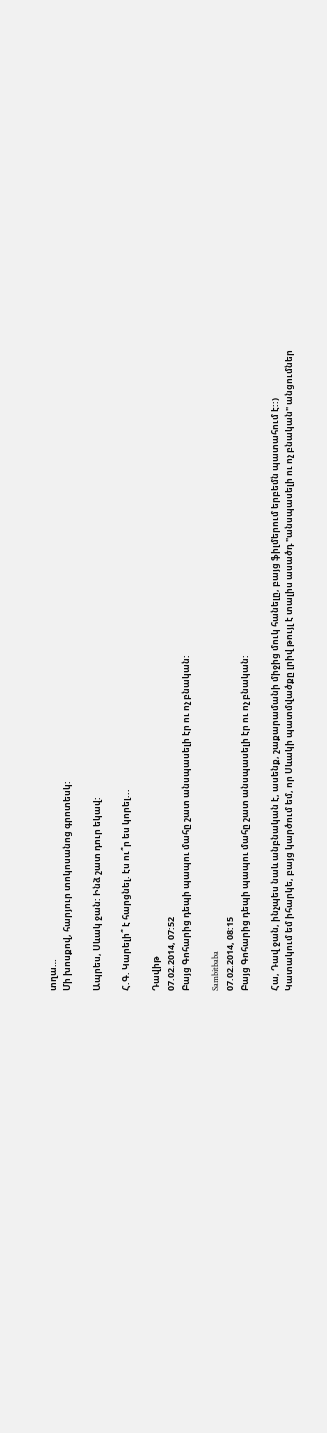տղա…
Մի խոսքով, հարյուր տոկոսանոց գրոտեսկ:

Ապրես, Սևակ ջան: Ինձ շատ դուր եկավ:

Հ.Գ. Կարելի՞ է հարցնել. էս ու՞ր ես կորել...

Դավիթ
07.02.2014, 07:52
Բայց Գոհարից դեպի պապու մահը շատ անսպասելի էր ու ոչ բնական:

Sambitbaba
07.02.2014, 08:15
Բայց Գոհարից դեպի պապու մահը շատ անսպասելի էր ու ոչ բնական:

Հա, Դավ ջան, ինչպես նաև անբնական է, ասենք, շաքարամանի միջից մուկ հանելը, բայց ֆիլմերում երբեմն պատահում է::)
Կատակում եմ իհարկե, բայց կարծում եմ, որ Սևակի պատմվածքը լրիվ թույլ է տալիս ասածդ "անսպասելի ու ոչ բնական" անցումներ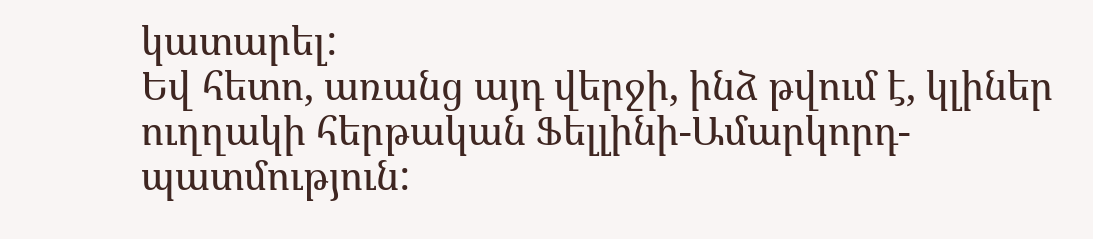կատարել:
Եվ հետո, առանց այդ վերջի, ինձ թվում է, կլիներ ուղղակի հերթական Ֆելլինի-Ամարկորդ-պատմություն: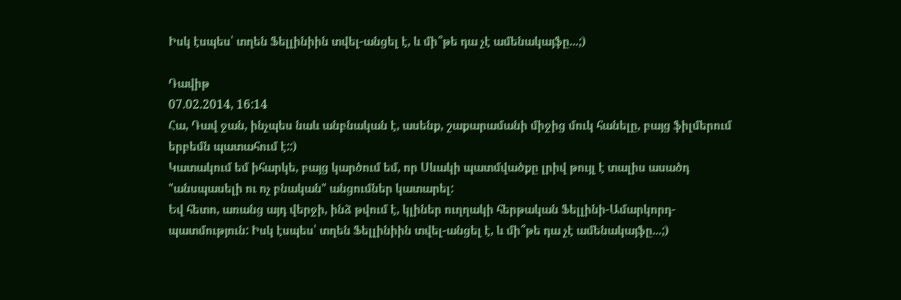Իսկ էսպես՝ տղեն Ֆելլինիին տվել-անցել է, և մի՞թե դա չէ ամենակայֆը...;)

Դավիթ
07.02.2014, 16:14
Հա, Դավ ջան, ինչպես նաև անբնական է, ասենք, շաքարամանի միջից մուկ հանելը, բայց ֆիլմերում երբեմն պատահում է::)
Կատակում եմ իհարկե, բայց կարծում եմ, որ Սևակի պատմվածքը լրիվ թույլ է տալիս ասածդ "անսպասելի ու ոչ բնական" անցումներ կատարել:
Եվ հետո, առանց այդ վերջի, ինձ թվում է, կլիներ ուղղակի հերթական Ֆելլինի-Ամարկորդ-պատմություն: Իսկ էսպես՝ տղեն Ֆելլինիին տվել-անցել է, և մի՞թե դա չէ ամենակայֆը...;)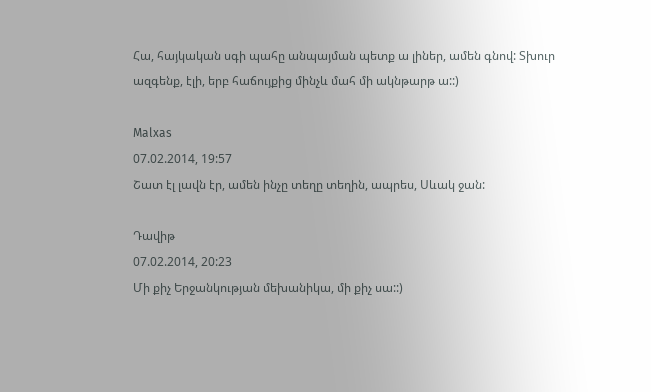Հա, հայկական սգի պահը անպայման պետք ա լիներ, ամեն գնով: Տխուր ազգենք, էլի, երբ հաճույքից մինչև մահ մի ակնթարթ ա::)

Malxas
07.02.2014, 19:57
Շատ էլ լավն էր, ամեն ինչը տեղը տեղին, ապրես, Սևակ ջան:

Դավիթ
07.02.2014, 20:23
Մի քիչ Երջանկության մեխանիկա, մի քիչ սա::)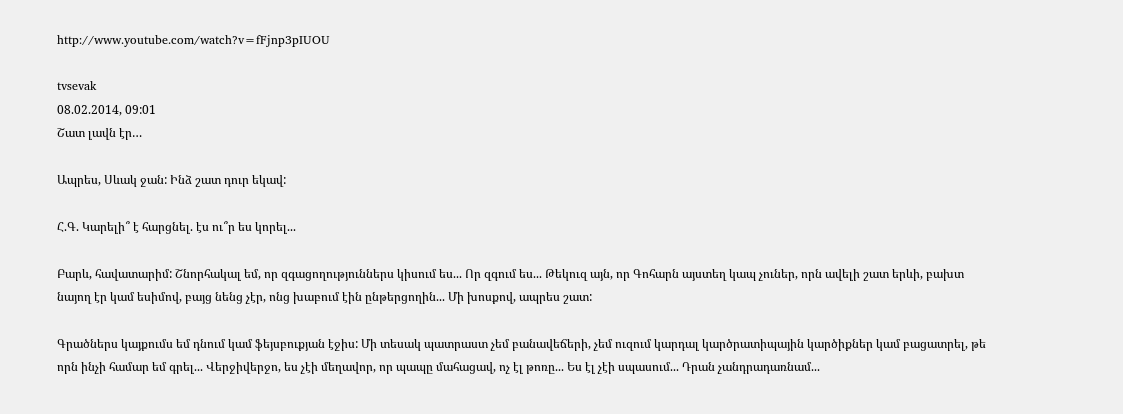http://www.youtube.com/watch?v=fFjnp3pIUOU

tvsevak
08.02.2014, 09:01
Շատ լավն էր…

Ապրես, Սևակ ջան: Ինձ շատ դուր եկավ:

Հ.Գ. Կարելի՞ է հարցնել. էս ու՞ր ես կորել...

Բարև, հավատարիմ: Շնորհակալ եմ, որ զգացողություններս կիսում ես... Որ զգում ես... Թեկուզ այն, որ Գոհարն այստեղ կապ չուներ, որն ավելի շատ երևի, բախտ նայող էր կամ եսիմով, բայց նենց չէր, ոնց խաբում էին ընթերցողին... Մի խոսքով, ապրես շատ:

Գրածներս կայքումս եմ դնում կամ ֆեյսբուքյան էջիս: Մի տեսակ պատրաստ չեմ բանավեճերի, չեմ ուզում կարդալ կարծրատիպային կարծիքներ կամ բացատրել, թե որն ինչի համար եմ գրել... Վերջիվերջո, ես չէի մեղավոր, որ պապը մահացավ, ոչ էլ թոռը... Ես էլ չէի սպասում... Դրան չանդրադառնամ...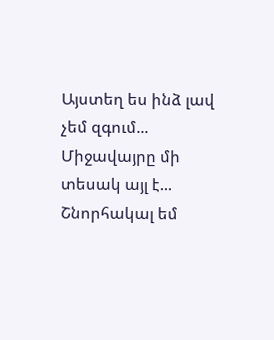Այստեղ ես ինձ լավ չեմ զգում... Միջավայրը մի տեսակ այլ է... Շնորհակալ եմ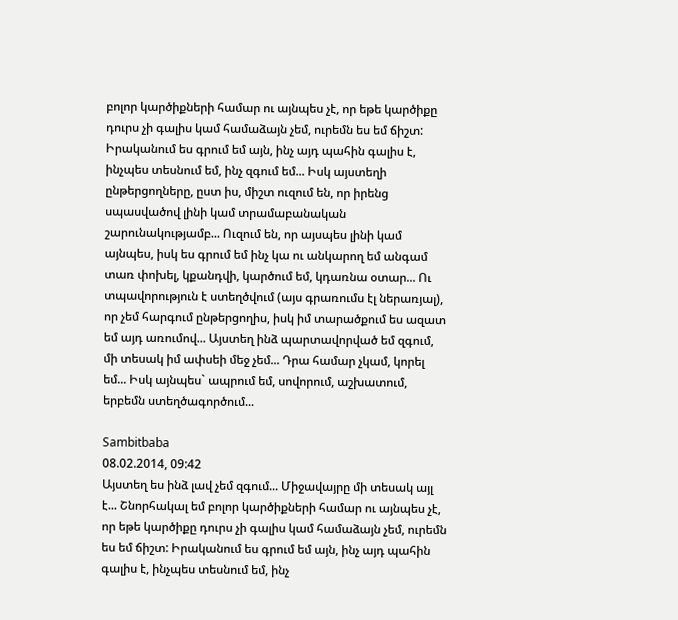բոլոր կարծիքների համար ու այնպես չէ, որ եթե կարծիքը դուրս չի գալիս կամ համաձայն չեմ, ուրեմն ես եմ ճիշտ: Իրականում ես գրում եմ այն, ինչ այդ պահին գալիս է, ինչպես տեսնում եմ, ինչ զգում եմ... Իսկ այստեղի ընթերցողները, ըստ իս, միշտ ուզում են, որ իրենց սպասվածով լինի կամ տրամաբանական շարունակությամբ... Ուզում են, որ այսպես լինի կամ այնպես, իսկ ես գրում եմ ինչ կա ու անկարող եմ անգամ տառ փոխել, կքանդվի, կարծում եմ, կդառնա օտար... Ու տպավորություն է ստեղծվում (այս գրառումս էլ ներառյալ), որ չեմ հարգում ընթերցողիս, իսկ իմ տարածքում ես ազատ եմ այդ առումով... Այստեղ ինձ պարտավորված եմ զգում, մի տեսակ իմ ափսեի մեջ չեմ... Դրա համար չկամ, կորել եմ... Իսկ այնպես` ապրում եմ, սովորում, աշխատում, երբեմն ստեղծագործում...

Sambitbaba
08.02.2014, 09:42
Այստեղ ես ինձ լավ չեմ զգում... Միջավայրը մի տեսակ այլ է... Շնորհակալ եմ բոլոր կարծիքների համար ու այնպես չէ, որ եթե կարծիքը դուրս չի գալիս կամ համաձայն չեմ, ուրեմն ես եմ ճիշտ: Իրականում ես գրում եմ այն, ինչ այդ պահին գալիս է, ինչպես տեսնում եմ, ինչ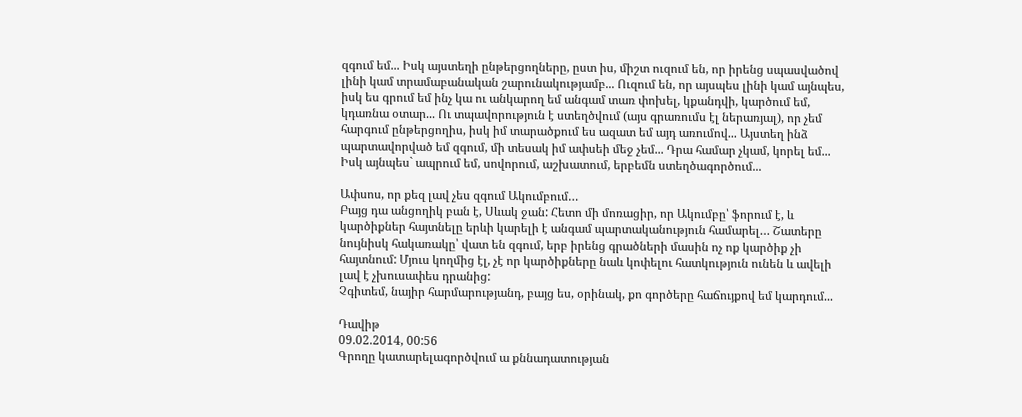զգում եմ... Իսկ այստեղի ընթերցողները, ըստ իս, միշտ ուզում են, որ իրենց սպասվածով լինի կամ տրամաբանական շարունակությամբ... Ուզում են, որ այսպես լինի կամ այնպես, իսկ ես գրում եմ ինչ կա ու անկարող եմ անգամ տառ փոխել, կքանդվի, կարծում եմ, կդառնա օտար... Ու տպավորություն է ստեղծվում (այս գրառումս էլ ներառյալ), որ չեմ հարգում ընթերցողիս, իսկ իմ տարածքում ես ազատ եմ այդ առումով... Այստեղ ինձ պարտավորված եմ զգում, մի տեսակ իմ ափսեի մեջ չեմ... Դրա համար չկամ, կորել եմ... Իսկ այնպես` ապրում եմ, սովորում, աշխատում, երբեմն ստեղծագործում...

Ափսոս, որ քեզ լավ չես զգում Ակումբում…
Բայց դա անցողիկ բան է, Սևակ ջան: Հետո մի մոռացիր, որ Ակումբը՝ ֆորում է, և կարծիքներ հայտնելը երևի կարելի է անգամ պարտականություն համարել… Շատերը նույնիսկ հակառակը՝ վատ են զգում, երբ իրենց գրածների մասին ոչ ոք կարծիք չի հայտնում: Մյուս կողմից էլ, չէ որ կարծիքները նաև կոփելու հատկություն ունեն և ավելի լավ է չխուսափես դրանից:
Չգիտեմ, նայիր հարմարությանդ, բայց ես, օրինակ, քո գործերը հաճույքով եմ կարդում...

Դավիթ
09.02.2014, 00:56
Գրողը կատարելագործվում ա քննադատության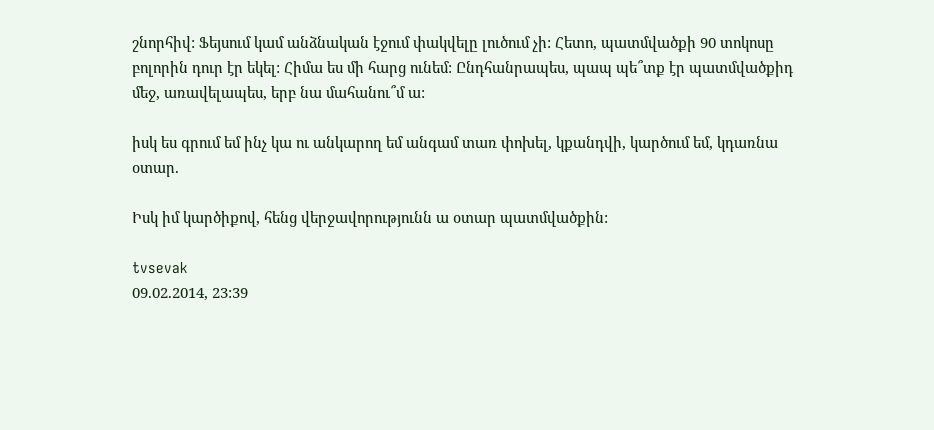շնորհիվ: Ֆեյսում կամ անձնական էջում փակվելը լուծում չի: Հետո, պատմվածքի 90 տոկոսը բոլորին դուր էր եկել: Հիմա ես մի հարց ունեմ: Ընդհանրապես, պապ պե՞տք էր պատմվածքիդ մեջ, առավելապես, երբ նա մահանու՞մ ա:

իսկ ես գրում եմ ինչ կա ու անկարող եմ անգամ տառ փոխել, կքանդվի, կարծում եմ, կդառնա օտար.

Իսկ իմ կարծիքով, հենց վերջավորությունն ա օտար պատմվածքին:

tvsevak
09.02.2014, 23:39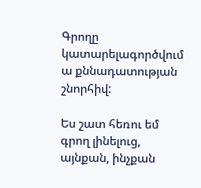Գրողը կատարելագործվում ա քննադատության շնորհիվ:

Ես շատ հեռու եմ գրող լինելուց, այնքան, ինչքան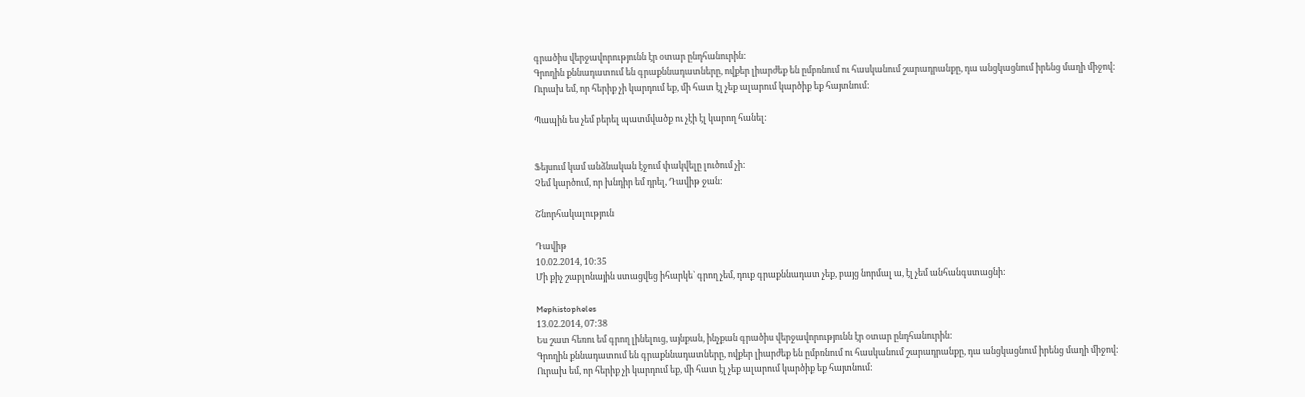գրածիս վերջավորությունն էր օտար ընդհանուրին:
Գրողին քննադատում են գրաքննադատները, ովքեր լիարժեք են ըմբռնում ու հասկանում շարադրանքը, դա անցկացնում իրենց մաղի միջով:
Ուրախ եմ, որ հերիք չի կարդում եք, մի հատ էլ չեք ալարում կարծիք եք հայտնում:

Պապին ես չեմ բերել պատմվածք ու չէի էլ կարող հանել:


Ֆեյսում կամ անձնական էջում փակվելը լուծում չի:
Չեմ կարծում, որ խնդիր եմ դրել, Դավիթ ջան:

Շնորհակալություն

Դավիթ
10.02.2014, 10:35
Մի քիչ շաբլոնային ստացվեց իհարկե` գրող չեմ, դուք գրաքննադատ չեք, բայց նորմալ ա, էլ չեմ անհանգստացնի:

Mephistopheles
13.02.2014, 07:38
Ես շատ հեռու եմ գրող լինելուց, այնքան, ինչքան գրածիս վերջավորությունն էր օտար ընդհանուրին:
Գրողին քննադատում են գրաքննադատները, ովքեր լիարժեք են ըմբռնում ու հասկանում շարադրանքը, դա անցկացնում իրենց մաղի միջով:
Ուրախ եմ, որ հերիք չի կարդում եք, մի հատ էլ չեք ալարում կարծիք եք հայտնում: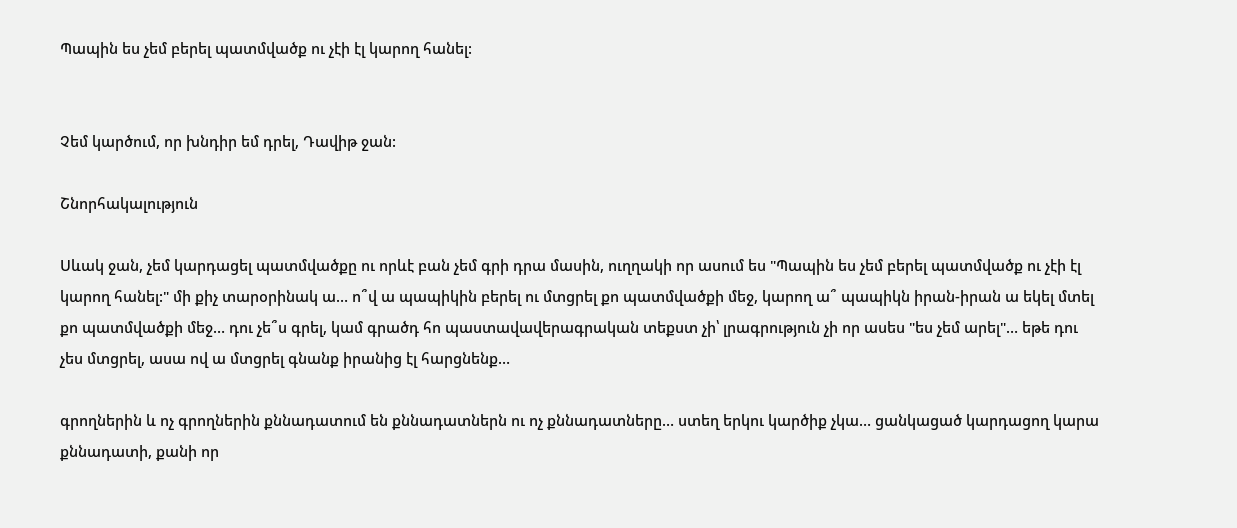Պապին ես չեմ բերել պատմվածք ու չէի էլ կարող հանել:


Չեմ կարծում, որ խնդիր եմ դրել, Դավիթ ջան:

Շնորհակալություն

Սևակ ջան, չեմ կարդացել պատմվածքը ու որևէ բան չեմ գրի դրա մասին, ուղղակի որ ասում ես "Պապին ես չեմ բերել պատմվածք ու չէի էլ կարող հանել:" մի քիչ տարօրինակ ա… ո՞վ ա պապիկին բերել ու մտցրել քո պատմվածքի մեջ, կարող ա՞ պապիկն իրան-իրան ա եկել մտել քո պատմվածքի մեջ… դու չե՞ս գրել, կամ գրածդ հո պաստավավերագրական տեքստ չի՝ լրագրություն չի որ ասես "ես չեմ արել"… եթե դու չես մտցրել, ասա ով ա մտցրել գնանք իրանից էլ հարցնենք…

գրողներին և ոչ գրողներին քննադատում են քննադատներն ու ոչ քննադատները… ստեղ երկու կարծիք չկա… ցանկացած կարդացող կարա քննադատի, քանի որ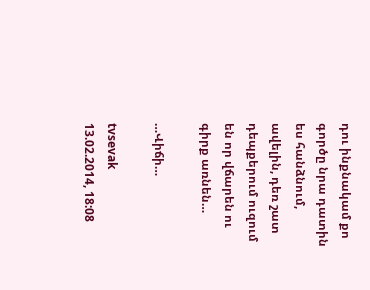դու ինքնակամ քո գործը նրա դատին ես հանձնում, ավելին, դեռ շատ դեպքերում ուզում են որ վճարեն ու գիրք առնեն…

…Վիճի…

tvsevak
13.02.2014, 18:08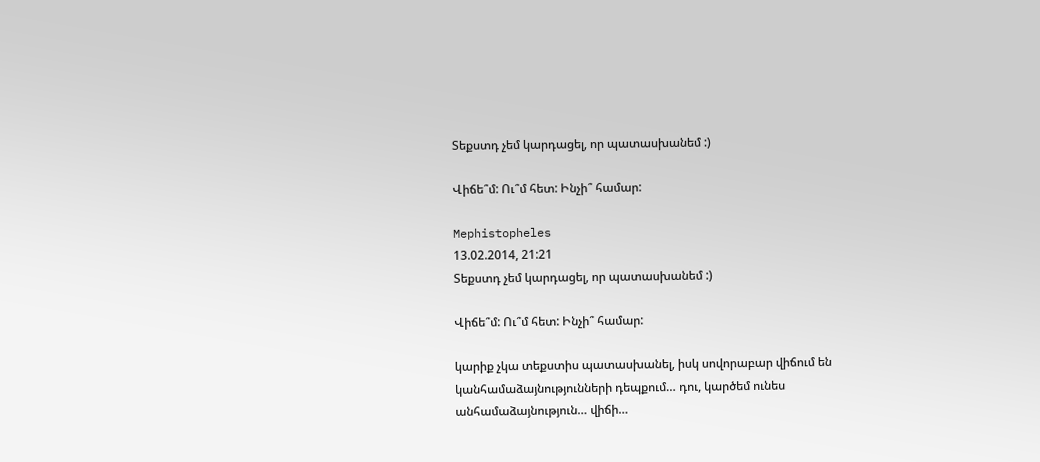Տեքստդ չեմ կարդացել, որ պատասխանեմ :)

Վիճե՞մ: Ու՞մ հետ: Ինչի՞ համար:

Mephistopheles
13.02.2014, 21:21
Տեքստդ չեմ կարդացել, որ պատասխանեմ :)

Վիճե՞մ: Ու՞մ հետ: Ինչի՞ համար:

կարիք չկա տեքստիս պատասխանել, իսկ սովորաբար վիճում են կանհամաձայնությունների դեպքում… դու, կարծեմ ունես անհամաձայնություն… վիճի…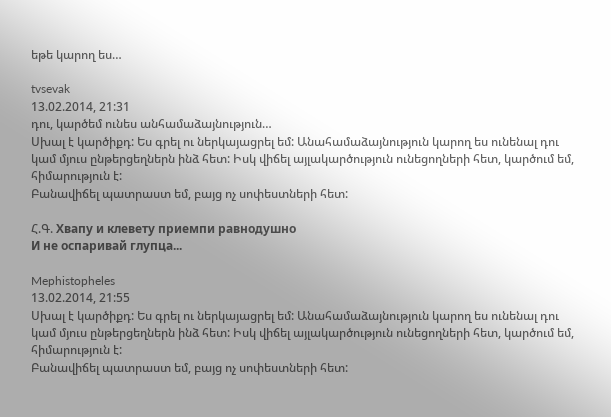եթե կարող ես…

tvsevak
13.02.2014, 21:31
դու, կարծեմ ունես անհամաձայնություն…
Սխալ է կարծիքդ: Ես գրել ու ներկայացրել եմ: Անահամաձայնություն կարող ես ունենալ դու կամ մյուս ընթերցեղներն ինձ հետ: Իսկ վիճել այլակարծություն ունեցողների հետ, կարծում եմ, հիմարություն է:
Բանավիճել պատրաստ եմ, բայց ոչ սոփեստների հետ:

Հ.Գ. Хвапу и клевету приемпи равнодушно
И не оспаривай глупца...

Mephistopheles
13.02.2014, 21:55
Սխալ է կարծիքդ: Ես գրել ու ներկայացրել եմ: Անահամաձայնություն կարող ես ունենալ դու կամ մյուս ընթերցեղներն ինձ հետ: Իսկ վիճել այլակարծություն ունեցողների հետ, կարծում եմ, հիմարություն է:
Բանավիճել պատրաստ եմ, բայց ոչ սոփեստների հետ: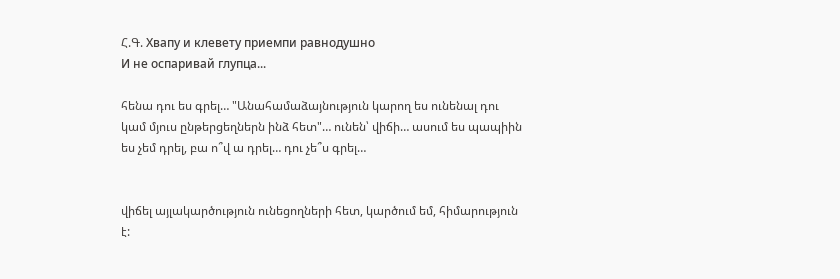Հ.Գ. Хвапу и клевету приемпи равнодушно
И не оспаривай глупца...

հենա դու ես գրել… "Անահամաձայնություն կարող ես ունենալ դու կամ մյուս ընթերցեղներն ինձ հետ"… ունեն՝ վիճի… ասում ես պապիին ես չեմ դրել, բա ո՞վ ա դրել… դու չե՞ս գրել…


վիճել այլակարծություն ունեցողների հետ, կարծում եմ, հիմարություն է: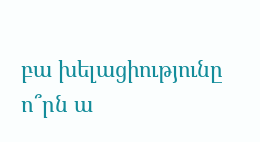բա խելացիությունը ո՞րն ա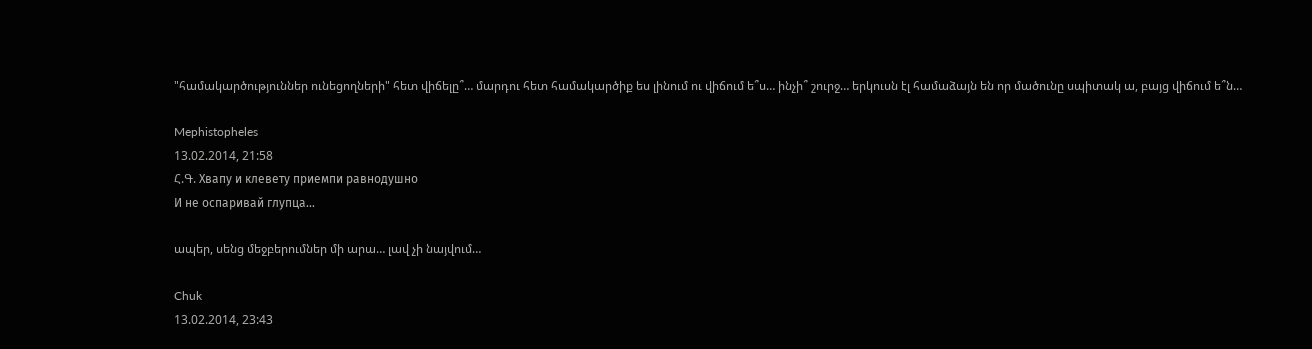"համակարծություններ ունեցողների" հետ վիճելը՞… մարդու հետ համակարծիք ես լինում ու վիճում ե՞ս… ինչի՞ շուրջ… երկուսն էլ համաձայն են որ մածունը սպիտակ ա, բայց վիճում ե՞ն…

Mephistopheles
13.02.2014, 21:58
Հ.Գ. Хвапу и клевету приемпи равнодушно
И не оспаривай глупца...

ապեր, սենց մեջբերումներ մի արա… լավ չի նայվում…

Chuk
13.02.2014, 23:43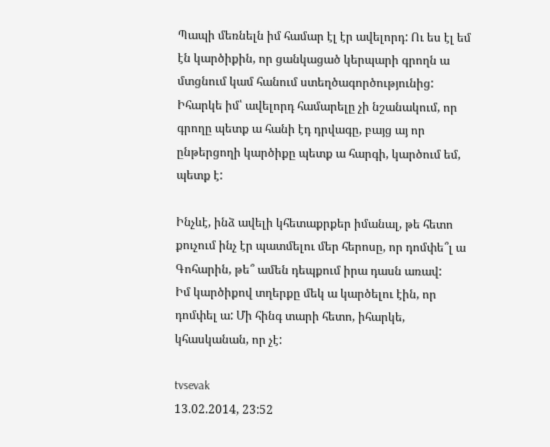Պապի մեռնելն իմ համար էլ էր ավելորդ: Ու ես էլ եմ էն կարծիքին, որ ցանկացած կերպարի գրողն ա մտցնում կամ հանում ստեղծագործությունից:
Իհարկե իմ՝ ավելորդ համարելը չի նշանակում, որ գրողը պետք ա հանի էդ դրվագը, բայց այ որ ընթերցողի կարծիքը պետք ա հարգի, կարծում եմ, պետք է:

Ինչևէ, ինձ ավելի կհետաքրքեր իմանալ, թե հետո քուչում ինչ էր պատմելու մեր հերոսը, որ դոմփե՞լ ա Գոհարին, թե՞ ամեն դեպքում իրա դասն առավ:
Իմ կարծիքով տղերքը մեկ ա կարծելու էին, որ դոմփել ա: Մի հինգ տարի հետո, իհարկե, կհասկանան, որ չէ:

tvsevak
13.02.2014, 23:52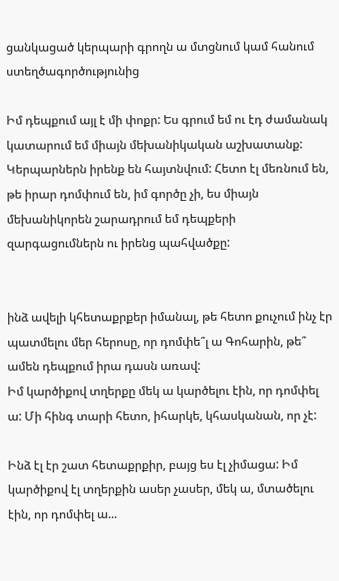ցանկացած կերպարի գրողն ա մտցնում կամ հանում ստեղծագործությունից

Իմ դեպքում այլ է մի փոքր: Ես գրում եմ ու էդ ժամանակ կատարում եմ միայն մեխանիկական աշխատանք: Կերպարներն իրենք են հայտնվում: Հետո էլ մեռնում են, թե իրար դոմփում են, իմ գործը չի, ես միայն մեխանիկորեն շարադրում եմ դեպքերի զարգացումներն ու իրենց պահվածքը:


ինձ ավելի կհետաքրքեր իմանալ, թե հետո քուչում ինչ էր պատմելու մեր հերոսը, որ դոմփե՞լ ա Գոհարին, թե՞ ամեն դեպքում իրա դասն առավ:
Իմ կարծիքով տղերքը մեկ ա կարծելու էին, որ դոմփել ա: Մի հինգ տարի հետո, իհարկե, կհասկանան, որ չէ:

Ինձ էլ էր շատ հետաքրքիր, բայց ես էլ չիմացա: Իմ կարծիքով էլ տղերքին ասեր չասեր, մեկ ա, մտածելու էին, որ դոմփել ա...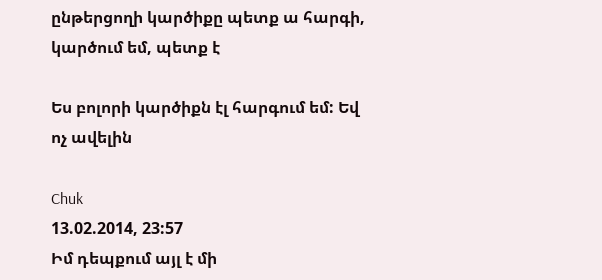ընթերցողի կարծիքը պետք ա հարգի, կարծում եմ, պետք է

Ես բոլորի կարծիքն էլ հարգում եմ: Եվ ոչ ավելին

Chuk
13.02.2014, 23:57
Իմ դեպքում այլ է մի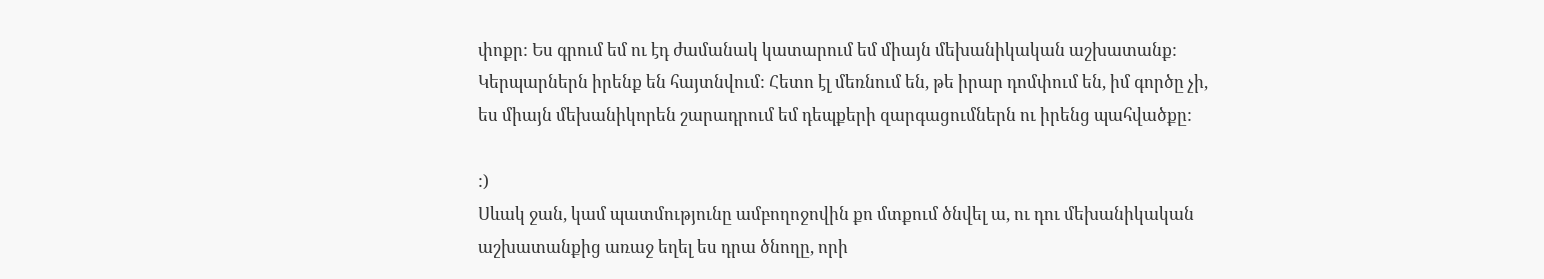փոքր: Ես գրում եմ ու էդ ժամանակ կատարում եմ միայն մեխանիկական աշխատանք: Կերպարներն իրենք են հայտնվում: Հետո էլ մեռնում են, թե իրար դոմփում են, իմ գործը չի, ես միայն մեխանիկորեն շարադրում եմ դեպքերի զարգացումներն ու իրենց պահվածքը:

:)
Սևակ ջան, կամ պատմությունը ամբողոջովին քո մտքում ծնվել ա, ու դու մեխանիկական աշխատանքից առաջ եղել ես դրա ծնողը, որի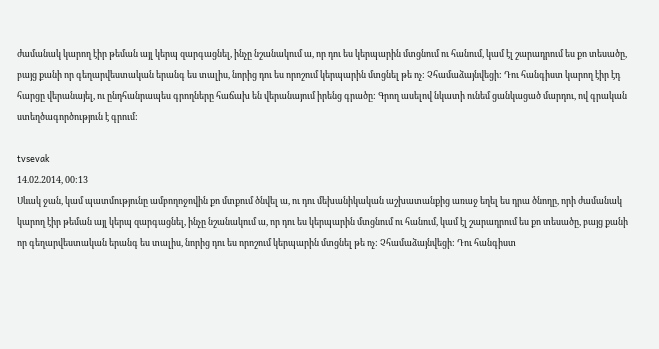ժամանակ կարող էիր թեման այլ կերպ զարգացնել, ինչը նշանակում ա, որ դու ես կերպարին մտցնում ու հանում, կամ էլ շարադրում ես քո տեսածը, բայց քանի որ գեղարվեստական երանգ ես տալիս, նորից դու ես որոշում կերպարին մտցնել թե ոչ: Չհամաձայնվեցի: Դու հանգիստ կարող էիր էդ հարցը վերանայել, ու ընդհանրապես գրողները հաճախ են վերանայում իրենց գրածը: Գրող ասելով նկատի ունեմ ցանկացած մարդու, ով գրական ստեղծագործություն է գրում:

tvsevak
14.02.2014, 00:13
Սևակ ջան, կամ պատմությունը ամբողոջովին քո մտքում ծնվել ա, ու դու մեխանիկական աշխատանքից առաջ եղել ես դրա ծնողը, որի ժամանակ կարող էիր թեման այլ կերպ զարգացնել, ինչը նշանակում ա, որ դու ես կերպարին մտցնում ու հանում, կամ էլ շարադրում ես քո տեսածը, բայց քանի որ գեղարվեստական երանգ ես տալիս, նորից դու ես որոշում կերպարին մտցնել թե ոչ: Չհամաձայնվեցի: Դու հանգիստ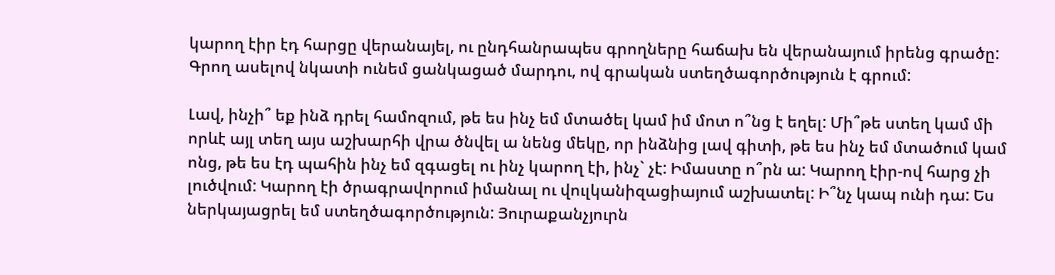կարող էիր էդ հարցը վերանայել, ու ընդհանրապես գրողները հաճախ են վերանայում իրենց գրածը: Գրող ասելով նկատի ունեմ ցանկացած մարդու, ով գրական ստեղծագործություն է գրում:

Լավ, ինչի՞ եք ինձ դրել համոզում, թե ես ինչ եմ մտածել կամ իմ մոտ ո՞նց է եղել: Մի՞թե ստեղ կամ մի որևէ այլ տեղ այս աշխարհի վրա ծնվել ա նենց մեկը, որ ինձնից լավ գիտի, թե ես ինչ եմ մտածում կամ ոնց, թե ես էդ պահին ինչ եմ զգացել ու ինչ կարող էի, ինչ` չէ: Իմաստը ո՞րն ա: Կարող էիր-ով հարց չի լուծվում: Կարող էի ծրագրավորում իմանալ ու վուլկանիզացիայում աշխատել: Ի՞նչ կապ ունի դա: Ես ներկայացրել եմ ստեղծագործություն: Յուրաքանչյուրն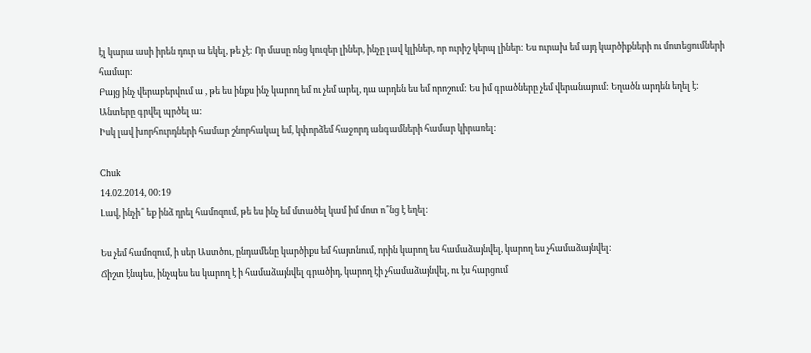էլ կարա ասի իրեն դուր ա եկել, թե չէ: Որ մասը ոնց կուզեր լիներ, ինչը լավ կլիներ, որ ուրիշ կերպ լիներ: Ես ուրախ եմ այդ կարծիքների ու մոտեցումների համար:
Բայց ինչ վերաբերվում ա , թե ես ինքս ինչ կարող եմ ու չեմ արել, դա արդեն ես եմ որոշում: Ես իմ գրածները չեմ վերանայում: Եղածն արդեն եղել է: Անտերը գրվել պրծել ա:
Իսկ լավ խորհուրդների համար շնորհակալ եմ, կփորձեմ հաջորդ անգամների համար կիրառել:

Chuk
14.02.2014, 00:19
Լավ, ինչի՞ եք ինձ դրել համոզում, թե ես ինչ եմ մտածել կամ իմ մոտ ո՞նց է եղել:

Ես չեմ համոզում, ի սեր Աստծու, ընդամենը կարծիքս եմ հայտնում, որին կարող ես համաձայնվել, կարող ես չհամաձայնվել:
Ճիշտ էնպես, ինչպես ես կարող է ի համաձայնվել գրածիդ, կարող էի չհամաձայնվել, ու էս հարցում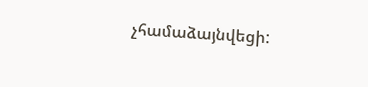չհամաձայնվեցի: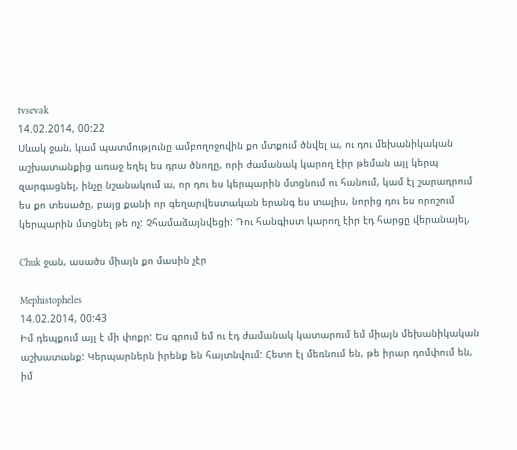tvsevak
14.02.2014, 00:22
Սևակ ջան, կամ պատմությունը ամբողոջովին քո մտքում ծնվել ա, ու դու մեխանիկական աշխատանքից առաջ եղել ես դրա ծնողը, որի ժամանակ կարող էիր թեման այլ կերպ զարգացնել, ինչը նշանակում ա, որ դու ես կերպարին մտցնում ու հանում, կամ էլ շարադրում ես քո տեսածը, բայց քանի որ գեղարվեստական երանգ ես տալիս, նորից դու ես որոշում կերպարին մտցնել թե ոչ: Չհամաձայնվեցի: Դու հանգիստ կարող էիր էդ հարցը վերանայել,

Chuk ջան, ասածս միայն քո մասին չէր

Mephistopheles
14.02.2014, 00:43
Իմ դեպքում այլ է մի փոքր: Ես գրում եմ ու էդ ժամանակ կատարում եմ միայն մեխանիկական աշխատանք: Կերպարներն իրենք են հայտնվում: Հետո էլ մեռնում են, թե իրար դոմփում են, իմ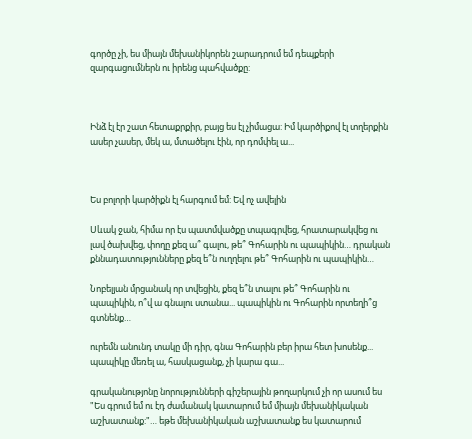գործը չի, ես միայն մեխանիկորեն շարադրում եմ դեպքերի զարգացումներն ու իրենց պահվածքը:



Ինձ էլ էր շատ հետաքրքիր, բայց ես էլ չիմացա: Իմ կարծիքով էլ տղերքին ասեր չասեր, մեկ ա, մտածելու էին, որ դոմփել ա...



Ես բոլորի կարծիքն էլ հարգում եմ: Եվ ոչ ավելին

Սևակ ջան, հիմա որ էս պատմվածքը տպագրվեց, հրատարակվեց ու լավ ծախվեց, փողը քեզ ա՞ գալու, թե՞ Գոհարին ու պապիկին… դրական քննադատությունները քեզ ե՞ն ուղղելու թե՞ Գոհարին ու պապիկին…

Նոբելյան մրցանակ որ տվեցին, քեզ ե՞ն տալու թե՞ Գոհարին ու պապիկին, ո՞վ ա գնալու ստանա... պապիկին ու Գոհարին որտեղի՞ց գտնենք…

ուրեմն անունդ տակը մի դիր, գնա Գոհարին բեր իրա հետ խոսենք... պապիկը մեռել ա, հասկացանք, չի կարա գա...

գրականությոնը նորությունների գիշերային թողարկում չի որ ասում ես "Ես գրում եմ ու էդ ժամանակ կատարում եմ միայն մեխանիկական աշխատանք:"… եթե մեխանիկական աշխատանք ես կատարում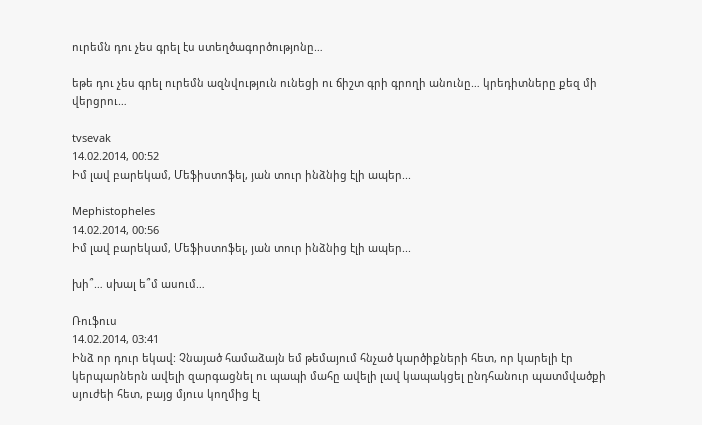ուրեմն դու չես գրել էս ստեղծագործությոնը…

եթե դու չես գրել ուրեմն ազնվություն ունեցի ու ճիշտ գրի գրողի անունը… կրեդիտները քեզ մի վերցրու…

tvsevak
14.02.2014, 00:52
Իմ լավ բարեկամ, Մեֆիստոֆել, յան տուր ինձնից էլի ապեր...

Mephistopheles
14.02.2014, 00:56
Իմ լավ բարեկամ, Մեֆիստոֆել, յան տուր ինձնից էլի ապեր...

խի՞… սխալ ե՞մ ասում…

Ռուֆուս
14.02.2014, 03:41
Ինձ որ դուր եկավ: Չնայած համաձայն եմ թեմայում հնչած կարծիքների հետ, որ կարելի էր կերպարներն ավելի զարգացնել ու պապի մահը ավելի լավ կապակցել ընդհանուր պատմվածքի սյուժեի հետ, բայց մյուս կողմից էլ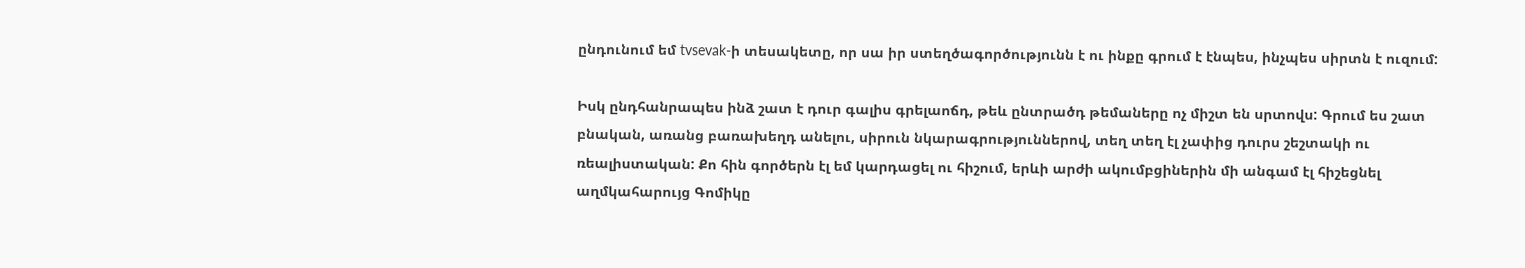ընդունում եմ tvsevak-ի տեսակետը, որ սա իր ստեղծագործությունն է ու ինքը գրում է էնպես, ինչպես սիրտն է ուզում:

Իսկ ընդհանրապես ինձ շատ է դուր գալիս գրելաոճդ, թեև ընտրածդ թեմաները ոչ միշտ են սրտովս: Գրում ես շատ բնական, առանց բառախեղդ անելու, սիրուն նկարագրություններով, տեղ տեղ էլ չափից դուրս շեշտակի ու ռեալիստական: Քո հին գործերն էլ եմ կարդացել ու հիշում, երևի արժի ակումբցիներին մի անգամ էլ հիշեցնել աղմկահարույց Գոմիկը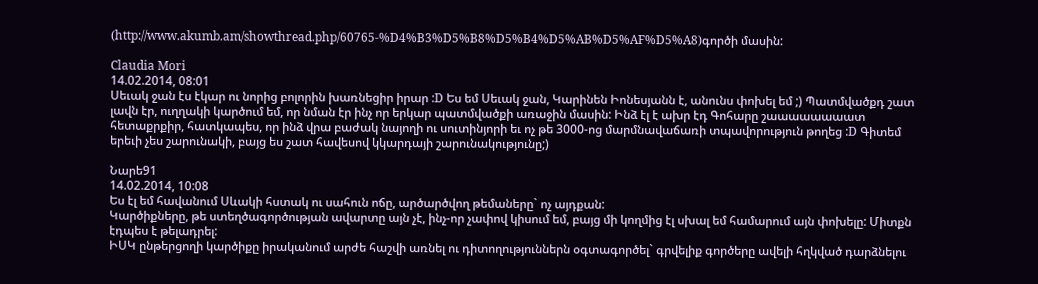(http://www.akumb.am/showthread.php/60765-%D4%B3%D5%B8%D5%B4%D5%AB%D5%AF%D5%A8)գործի մասին:

Claudia Mori
14.02.2014, 08:01
Սեւակ ջան էս էկար ու նորից բոլորին խառնեցիր իրար :D Ես եմ Սեւակ ջան, Կարինեն Իոնեսյանն է, անունս փոխել եմ ;) Պատմվածքդ շատ լավն էր, ուղղակի կարծում եմ, որ նման էր ինչ որ երկար պատմվածքի առաջին մասին: Ինձ էլ է ախր էդ Գոհարը շաաաաաաաատ հետաքրքիր, հատկապես, որ ինձ վրա բաժակ նայողի ու սուտինյորի եւ ոչ թե 3000-ոց մարմնավաճառի տպավորություն թողեց :D Գիտեմ երեւի չես շարունակի, բայց ես շատ հավեսով կկարդայի շարունակությունը;)

Նարե91
14.02.2014, 10:08
Ես էլ եմ հավանում Սևակի հստակ ու սահուն ոճը, արծարծվող թեմաները` ոչ այդքան:
Կարծիքները, թե ստեղծագործության ավարտը այն չէ, ինչ-որ չափով կիսում եմ, բայց մի կողմից էլ սխալ եմ համարում այն փոխելը: Միտքն էդպես է թելադրել:
ԻՍԿ ընթերցողի կարծիքը իրականում արժե հաշվի առնել ու դիտողություններն օգտագործել` գրվելիք գործերը ավելի հղկված դարձնելու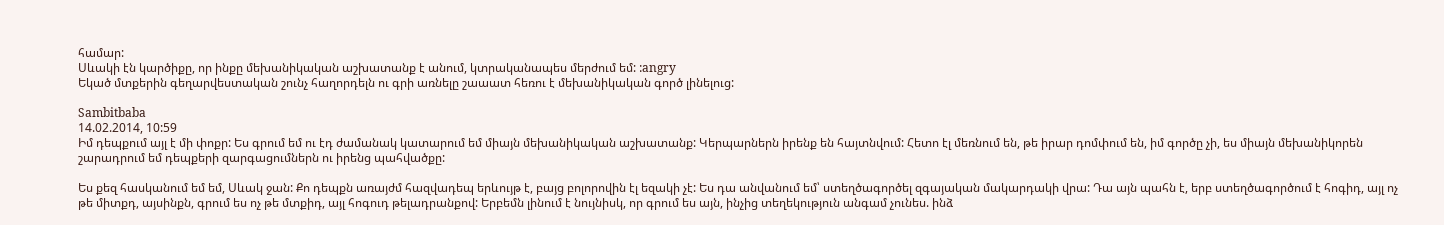համար:
Սևակի էն կարծիքը, որ ինքը մեխանիկական աշխատանք է անում, կտրականապես մերժում եմ: :angry
Եկած մտքերին գեղարվեստական շունչ հաղորդելն ու գրի առնելը շաաատ հեռու է մեխանիկական գործ լինելուց:

Sambitbaba
14.02.2014, 10:59
Իմ դեպքում այլ է մի փոքր: Ես գրում եմ ու էդ ժամանակ կատարում եմ միայն մեխանիկական աշխատանք: Կերպարներն իրենք են հայտնվում: Հետո էլ մեռնում են, թե իրար դոմփում են, իմ գործը չի, ես միայն մեխանիկորեն շարադրում եմ դեպքերի զարգացումներն ու իրենց պահվածքը:

Ես քեզ հասկանում եմ եմ, Սևակ ջան: Քո դեպքն առայժմ հազվադեպ երևույթ է, բայց բոլորովին էլ եզակի չէ: Ես դա անվանում եմ՝ ստեղծագործել զգայական մակարդակի վրա: Դա այն պահն է, երբ ստեղծագործում է հոգիդ, այլ ոչ թե միտքդ, այսինքն, գրում ես ոչ թե մտքիդ, այլ հոգուդ թելադրանքով: Երբեմն լինում է նույնիսկ, որ գրում ես այն, ինչից տեղեկություն անգամ չունես. ինձ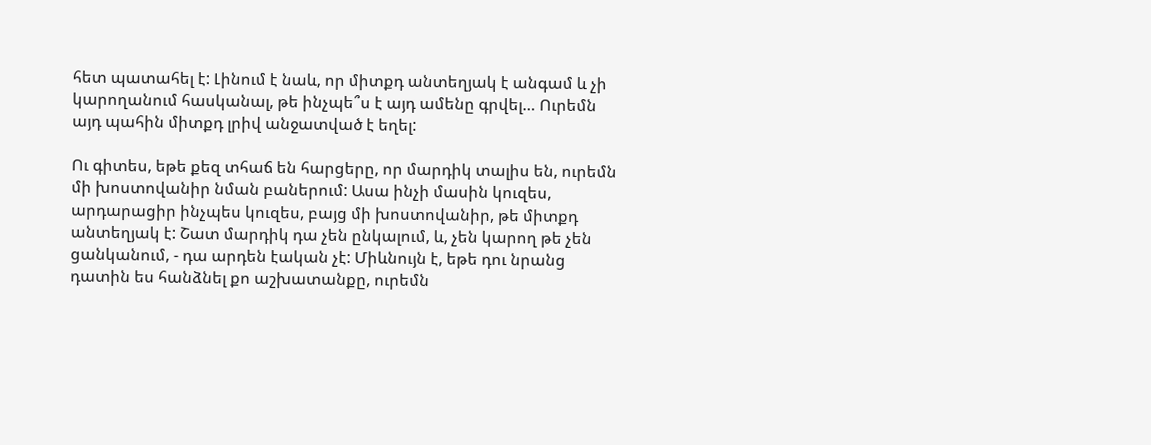հետ պատահել է: Լինում է նաև, որ միտքդ անտեղյակ է անգամ և չի կարողանում հասկանալ, թե ինչպե՞ս է այդ ամենը գրվել… Ուրեմն այդ պահին միտքդ լրիվ անջատված է եղել:

Ու գիտես, եթե քեզ տհաճ են հարցերը, որ մարդիկ տալիս են, ուրեմն մի խոստովանիր նման բաներում: Ասա ինչի մասին կուզես, արդարացիր ինչպես կուզես, բայց մի խոստովանիր, թե միտքդ անտեղյակ է: Շատ մարդիկ դա չեն ընկալում, և, չեն կարող թե չեն ցանկանում, - դա արդեն էական չէ: Միևնույն է, եթե դու նրանց դատին ես հանձնել քո աշխատանքը, ուրեմն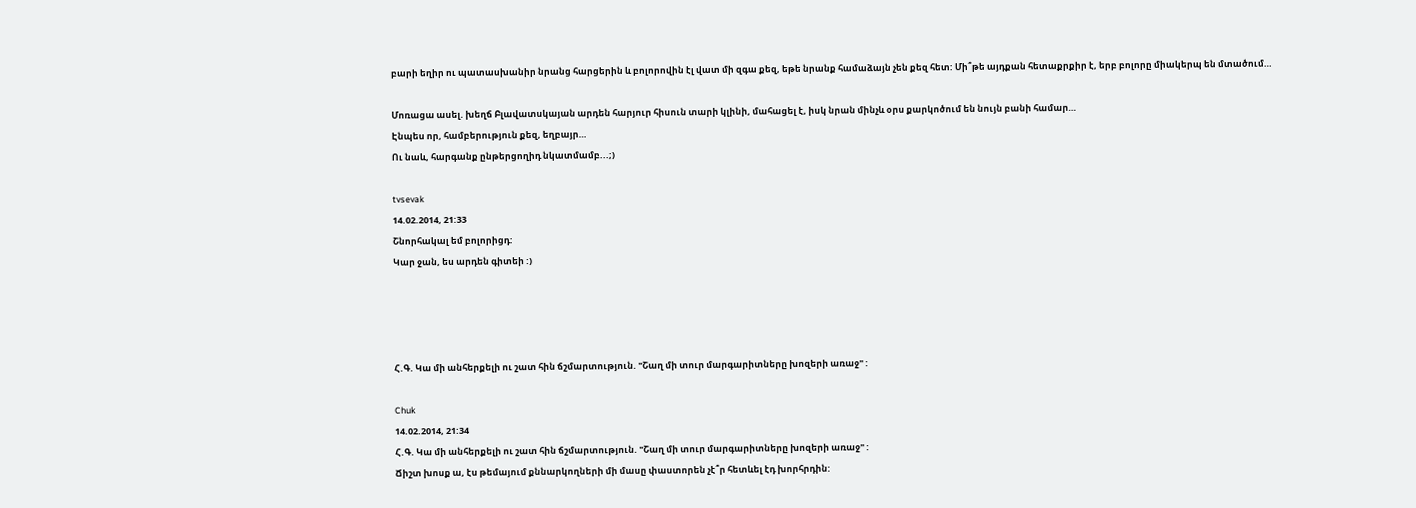բարի եղիր ու պատասխանիր նրանց հարցերին և բոլորովին էլ վատ մի զգա քեզ, եթե նրանք համաձայն չեն քեզ հետ: Մի՞թե այդքան հետաքրքիր է, երբ բոլորը միակերպ են մտածում…

Մոռացա ասել. խեղճ Բլավատսկայան արդեն հարյուր հիսուն տարի կլինի, մահացել է, իսկ նրան մինչև օրս քարկոծում են նույն բանի համար…
Էնպես որ, համբերություն քեզ, եղբայր…
Ու նաև, հարգանք ընթերցողիդ նկատմամբ...;)

tvsevak
14.02.2014, 21:33
Շնորհակալ եմ բոլորիցդ:
Կար ջան, ես արդեն գիտեի :)




Հ.Գ. Կա մի անհերքելի ու շատ հին ճշմարտություն. "Շաղ մի տուր մարգարիտները խոզերի առաջ" :

Chuk
14.02.2014, 21:34
Հ.Գ. Կա մի անհերքելի ու շատ հին ճշմարտություն. "Շաղ մի տուր մարգարիտները խոզերի առաջ" :
Ճիշտ խոսք ա, էս թեմայում քննարկողների մի մասը փաստորեն չէ՞ր հետևել էդ խորհրդին: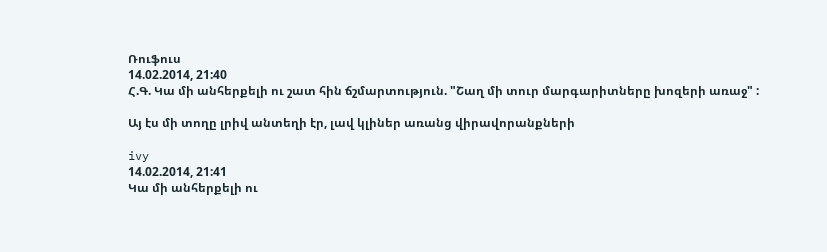Ռուֆուս
14.02.2014, 21:40
Հ.Գ. Կա մի անհերքելի ու շատ հին ճշմարտություն. "Շաղ մի տուր մարգարիտները խոզերի առաջ" :

Այ էս մի տողը լրիվ անտեղի էր, լավ կլիներ առանց վիրավորանքների

ivy
14.02.2014, 21:41
Կա մի անհերքելի ու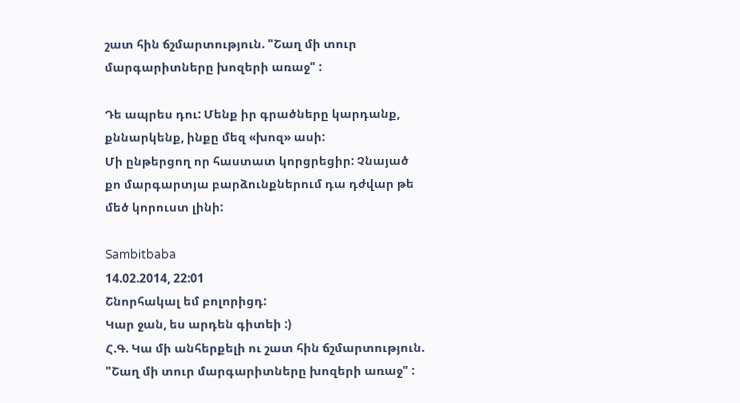շատ հին ճշմարտություն. "Շաղ մի տուր մարգարիտները խոզերի առաջ" :

Դե ապրես դու: Մենք իր գրածները կարդանք, քննարկենք, ինքը մեզ «խոզ» ասի:
Մի ընթերցող որ հաստատ կորցրեցիր: Չնայած քո մարգարտյա բարձունքներում դա դժվար թե մեծ կորուստ լինի:

Sambitbaba
14.02.2014, 22:01
Շնորհակալ եմ բոլորիցդ:
Կար ջան, ես արդեն գիտեի :)
Հ.Գ. Կա մի անհերքելի ու շատ հին ճշմարտություն. "Շաղ մի տուր մարգարիտները խոզերի առաջ" :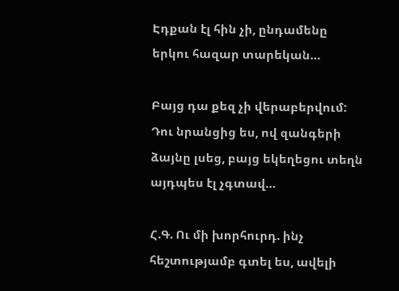Էդքան էլ հին չի, ընդամենը երկու հազար տարեկան…

Բայց դա քեզ չի վերաբերվում: Դու նրանցից ես, ով զանգերի ձայնը լսեց, բայց եկեղեցու տեղն այդպես էլ չգտավ…

Հ.Գ. Ու մի խորհուրդ. ինչ հեշտությամբ գտել ես, ավելի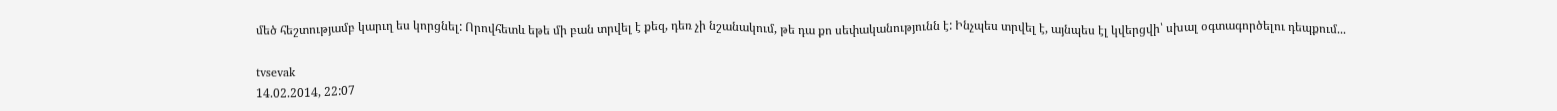մեծ հեշտությամբ կարւղ ես կորցնել: Որովհետև եթե մի բան տրվել է քեզ, դեռ չի նշանակում, թե դա քո սեփականությունն է: Ինչպես տրվել է, այնպես էլ կվերցվի՝ սխալ օգտագործելու դեպքում...

tvsevak
14.02.2014, 22:07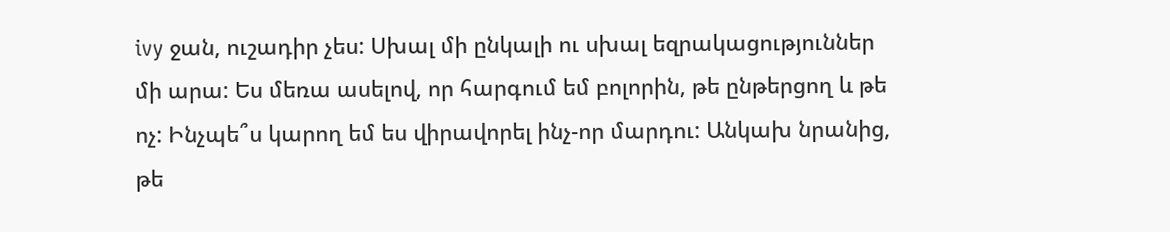ivy ջան, ուշադիր չես: Սխալ մի ընկալի ու սխալ եզրակացություններ մի արա: Ես մեռա ասելով, որ հարգում եմ բոլորին, թե ընթերցող և թե ոչ: Ինչպե՞ս կարող եմ ես վիրավորել ինչ-որ մարդու: Անկախ նրանից, թե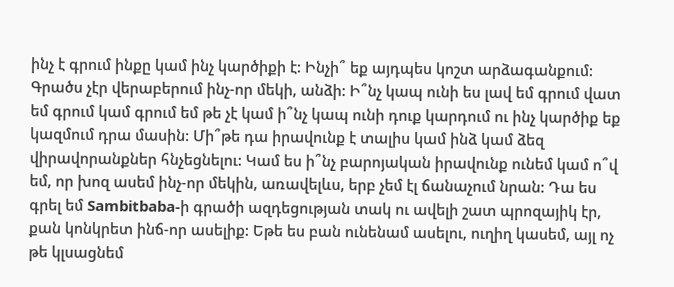ինչ է գրում ինքը կամ ինչ կարծիքի է: Ինչի՞ եք այդպես կոշտ արձագանքում: Գրածս չէր վերաբերում ինչ-որ մեկի, անձի: Ի՞նչ կապ ունի ես լավ եմ գրում վատ եմ գրում կամ գրում եմ թե չէ կամ ի՞նչ կապ ունի դուք կարդում ու ինչ կարծիք եք կազմում դրա մասին: Մի՞թե դա իրավունք է տալիս կամ ինձ կամ ձեզ վիրավորանքներ հնչեցնելու: Կամ ես ի՞նչ բարոյական իրավունք ունեմ կամ ո՞վ եմ, որ խոզ ասեմ ինչ-որ մեկին, առավելևս, երբ չեմ էլ ճանաչում նրան: Դա ես գրել եմ Sambitbaba-ի գրածի ազդեցության տակ ու ավելի շատ պրոզայիկ էր, քան կոնկրետ ինճ-որ ասելիք: Եթե ես բան ունենամ ասելու, ուղիղ կասեմ, այլ ոչ թե կլսացնեմ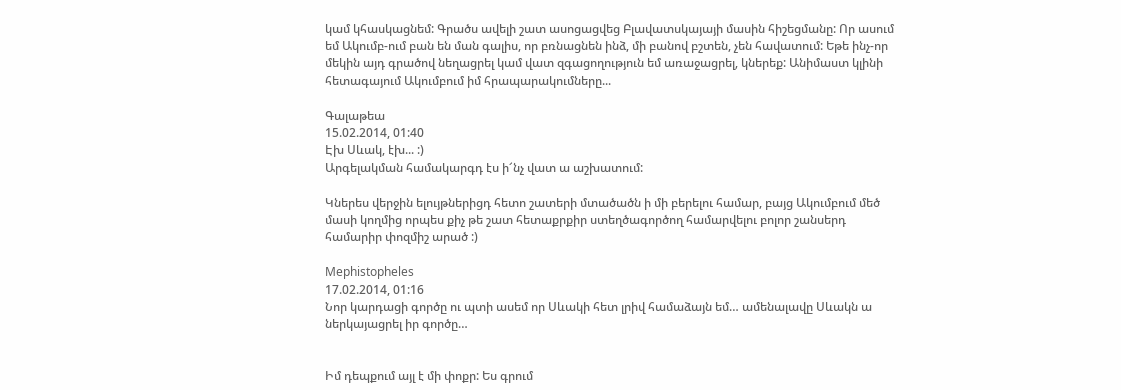կամ կհասկացնեմ: Գրածս ավելի շատ ասոցացվեց Բլավատսկայայի մասին հիշեցմանը: Որ ասում եմ Ակումբ-ում բան են ման գալիս, որ բռնացնեն ինձ, մի բանով բշտեն, չեն հավատում: Եթե ինչ-որ մեկին այդ գրածով նեղացրել կամ վատ զգացողություն եմ առաջացրել, կներեք: Անիմաստ կլինի հետագայում Ակումբում իմ հրապարակումները...

Գալաթեա
15.02.2014, 01:40
Էխ Սևակ, էխ... :)
Արգելակման համակարգդ էս ի՜նչ վատ ա աշխատում:

Կներես վերջին ելույթներիցդ հետո շատերի մտածածն ի մի բերելու համար, բայց Ակումբում մեծ մասի կողմից որպես քիչ թե շատ հետաքրքիր ստեղծագործող համարվելու բոլոր շանսերդ համարիր փոզմիշ արած :)

Mephistopheles
17.02.2014, 01:16
Նոր կարդացի գործը ու պտի ասեմ որ Սևակի հետ լրիվ համաձայն եմ… ամենալավը Սևակն ա ներկայացրել իր գործը…


Իմ դեպքում այլ է մի փոքր: Ես գրում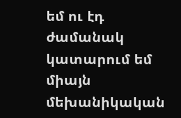եմ ու էդ ժամանակ կատարում եմ միայն մեխանիկական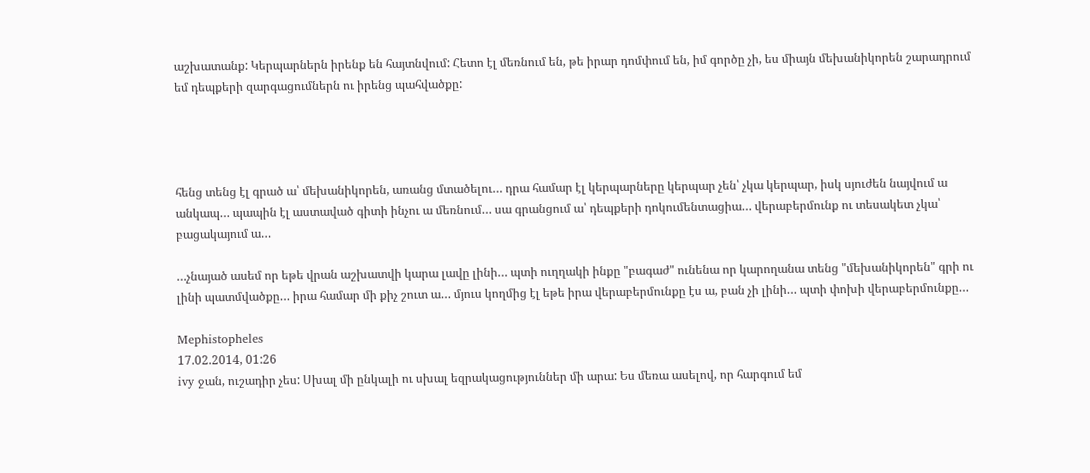աշխատանք: Կերպարներն իրենք են հայտնվում: Հետո էլ մեռնում են, թե իրար դոմփում են, իմ գործը չի, ես միայն մեխանիկորեն շարադրում եմ դեպքերի զարգացումներն ու իրենց պահվածքը:




հենց տենց էլ գրած ա՝ մեխանիկորեն, առանց մտածելու… դրա համար էլ կերպարները կերպար չեն՝ չկա կերպար, իսկ սյուժեն նայվում ա անկապ… պապին էլ աստաված գիտի ինչու ա մեռնում… սա գրանցում ա՝ դեպքերի դոկումենտացիա… վերաբերմունք ու տեսակետ չկա՝ բացակայում ա…

…չնայած ասեմ որ եթե վրան աշխատվի կարա լավը լինի… պտի ուղղակի ինքը "բագաժ" ունենա որ կարողանա տենց "մեխանիկորեն" գրի ու լինի պատմվածքը… իրա համար մի քիչ շուտ ա… մյուս կողմից էլ եթե իրա վերաբերմունքը էս ա, բան չի լինի… պտի փոխի վերաբերմունքը…

Mephistopheles
17.02.2014, 01:26
ivy ջան, ուշադիր չես: Սխալ մի ընկալի ու սխալ եզրակացություններ մի արա: Ես մեռա ասելով, որ հարգում եմ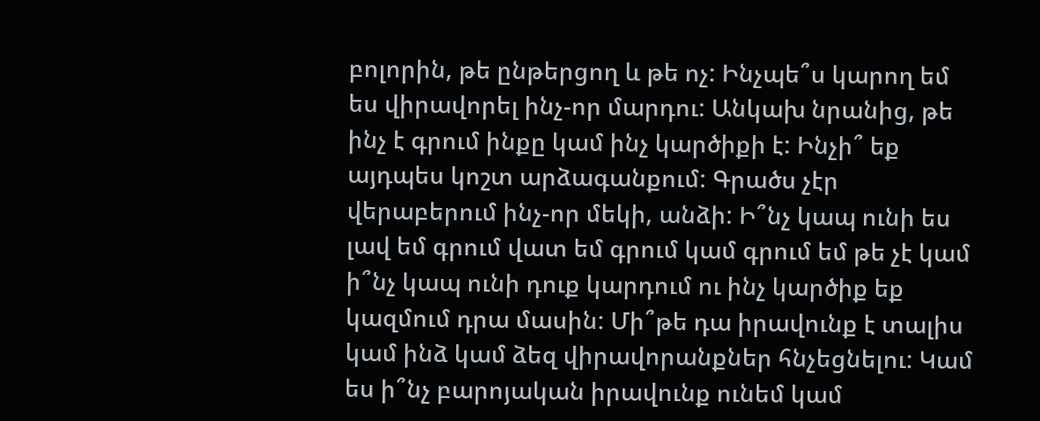բոլորին, թե ընթերցող և թե ոչ: Ինչպե՞ս կարող եմ ես վիրավորել ինչ-որ մարդու: Անկախ նրանից, թե ինչ է գրում ինքը կամ ինչ կարծիքի է: Ինչի՞ եք այդպես կոշտ արձագանքում: Գրածս չէր վերաբերում ինչ-որ մեկի, անձի: Ի՞նչ կապ ունի ես լավ եմ գրում վատ եմ գրում կամ գրում եմ թե չէ կամ ի՞նչ կապ ունի դուք կարդում ու ինչ կարծիք եք կազմում դրա մասին: Մի՞թե դա իրավունք է տալիս կամ ինձ կամ ձեզ վիրավորանքներ հնչեցնելու: Կամ ես ի՞նչ բարոյական իրավունք ունեմ կամ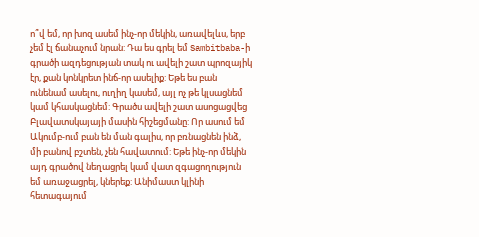ո՞վ եմ, որ խոզ ասեմ ինչ-որ մեկին, առավելևս, երբ չեմ էլ ճանաչում նրան: Դա ես գրել եմ Sambitbaba-ի գրածի ազդեցության տակ ու ավելի շատ պրոզայիկ էր, քան կոնկրետ ինճ-որ ասելիք: Եթե ես բան ունենամ ասելու, ուղիղ կասեմ, այլ ոչ թե կլսացնեմ կամ կհասկացնեմ: Գրածս ավելի շատ ասոցացվեց Բլավատսկայայի մասին հիշեցմանը: Որ ասում եմ Ակումբ-ում բան են ման գալիս, որ բռնացնեն ինձ, մի բանով բշտեն, չեն հավատում: Եթե ինչ-որ մեկին այդ գրածով նեղացրել կամ վատ զգացողություն եմ առաջացրել, կներեք: Անիմաստ կլինի հետագայում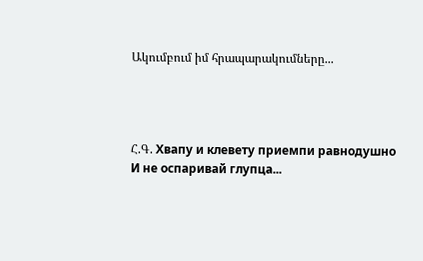Ակումբում իմ հրապարակումները...




Հ.Գ. Хвапу и клевету приемпи равнодушно
И не оспаривай глупца...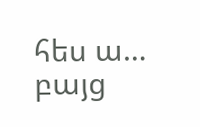հես ա… բայց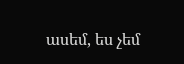ասեմ, ես չեմ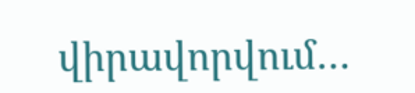վիրավորվում…